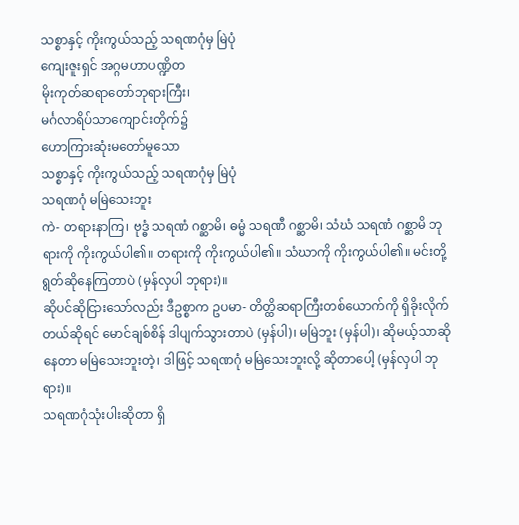သစ္စာနှင့် ကိုးကွယ်သည့် သရဏဂုံမှ မြဲပုံ
ကျေးဇူးရှင် အဂ္ဂမဟာပဏ္ဍိတ
မိုးကုတ်ဆရာတော်ဘုရားကြီး၊
မင်္ဂလာရိပ်သာကျောင်းတိုက်၌
ဟောကြားဆုံးမတော်မူသော
သစ္စာနှင့် ကိုးကွယ်သည့် သရဏဂုံမှ မြဲပုံ
သရဏဂုံ မမြဲသေးဘူး
ကဲ- တရားနာကြ၊ ဗုဒ္ဓံ သရဏံ ဂစ္ဆာမိ၊ ဓမ္မံ သရဏီ ဂစ္ဆာမိ၊ သံဃံ သရဏံ ဂစ္ဆာမိ ဘုရားကို ကိုးကွယ်ပါ၏။ တရားကို ကိုးကွယ်ပါ၏။ သံဃာကို ကိုးကွယ်ပါ၏။ မင်းတို့ရွတ်ဆိုနေကြတာပဲ (မှန်လှပါ ဘုရား)။
ဆိုပင်ဆိုငြားသော်လည်း ဒီဥစ္စာက ဥပမာ- တိတ္ထိဆရာကြီးတစ်ယောက်ကို ရှိခိုးလိုက်တယ်ဆိုရင် မောင်ချစ်စိန် ဒါပျက်သွားတာပဲ (မှန်ပါ)၊ မမြဲဘူး (မှန်ပါ)၊ ဆိုမယ့်သာဆိုနေတာ မမြဲသေးဘူးတဲ့၊ ဒါဖြင့် သရဏဂုံ မမြဲသေးဘူးလို့ ဆိုတာပေါ့ (မှန်လှပါ ဘုရား)။
သရဏဂုံသုံးပါးဆိုတာ ရှိ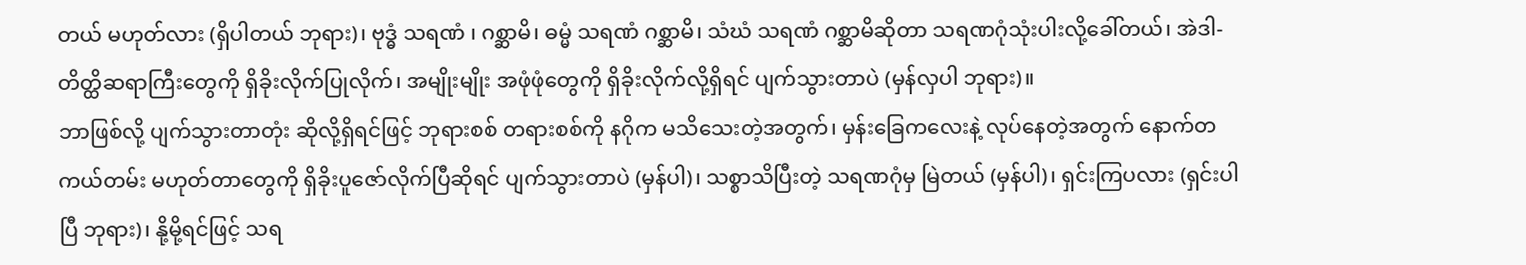တယ် မဟုတ်လား (ရှိပါတယ် ဘုရား)၊ ဗုဒ္ဓံ သရဏံ ၊ ဂစ္ဆာမိ၊ ဓမ္မံ သရဏံ ဂစ္ဆာမိ၊ သံဃံ သရဏံ ဂစ္ဆာမိဆိုတာ သရဏဂုံသုံးပါးလို့ခေါ်တယ်၊ အဲဒါ-တိတ္ထိဆရာကြီးတွေကို ရှိခိုးလိုက်ပြုလိုက်၊ အမျိုးမျိုး အဖုံဖုံတွေကို ရှိခိုးလိုက်လို့ရှိရင် ပျက်သွားတာပဲ (မှန်လှပါ ဘုရား)။
ဘာဖြစ်လို့ ပျက်သွားတာတုံး ဆိုလို့ရှိရင်ဖြင့် ဘုရားစစ် တရားစစ်ကို နဂိုက မသိသေးတဲ့အတွက်၊ မှန်းခြေကလေးနဲ့ လုပ်နေတဲ့အတွက် နောက်တကယ်တမ်း မဟုတ်တာတွေကို ရှိခိုးပူဇော်လိုက်ပြီဆိုရင် ပျက်သွားတာပဲ (မှန်ပါ)၊ သစ္စာသိပြီးတဲ့ သရဏဂုံမှ မြဲတယ် (မှန်ပါ)၊ ရှင်းကြပလား (ရှင်းပါပြီ ဘုရား)၊ နို့မို့ရင်ဖြင့် သရ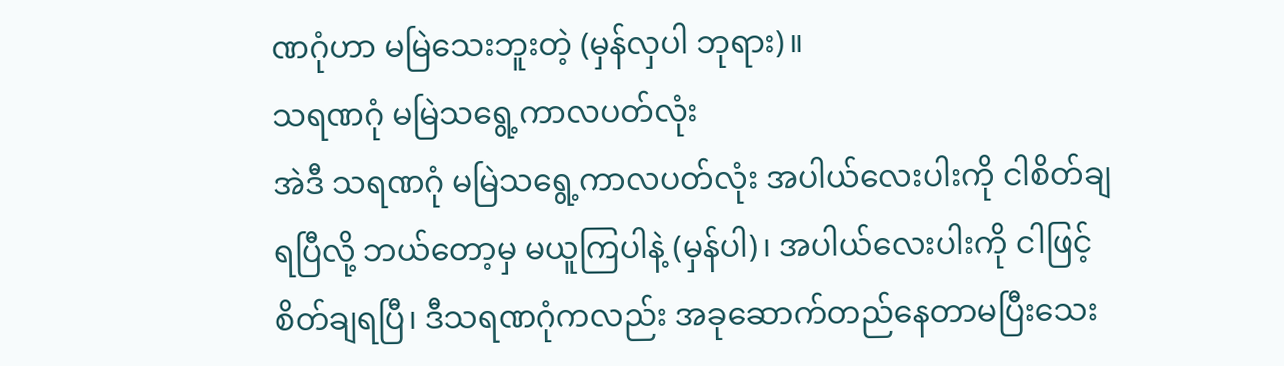ဏဂုံဟာ မမြဲသေးဘူးတဲ့ (မှန်လှပါ ဘုရား)။
သရဏဂုံ မမြဲသရွေ့ကာလပတ်လုံး
အဲဒီ သရဏဂုံ မမြဲသရွေ့ကာလပတ်လုံး အပါယ်လေးပါးကို ငါစိတ်ချရပြီလို့ ဘယ်တော့မှ မယူကြပါနဲ့ (မှန်ပါ)၊ အပါယ်လေးပါးကို ငါဖြင့် စိတ်ချရပြီ၊ ဒီသရဏဂုံကလည်း အခုဆောက်တည်နေတာမပြီးသေး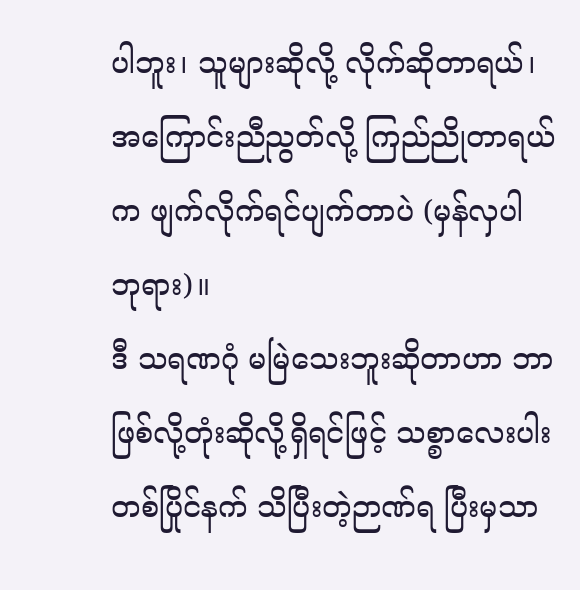ပါဘူး၊ သူများဆိုလို့ လိုက်ဆိုတာရယ်၊ အကြောင်းညီညွတ်လို့ ကြည်ညိုတာရယ်က ဖျက်လိုက်ရင်ပျက်တာပဲ (မှန်လှပါ ဘုရား)။
ဒီ သရဏဂုံ မမြဲသေးဘူးဆိုတာဟာ ဘာဖြစ်လို့တုံးဆိုလို့ရှိရင်ဖြင့် သစ္စာလေးပါးတစ်ပြိုင်နက် သိပြီးတဲ့ဉာဏ်ရ ပြီးမှသာ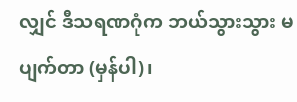လျှင် ဒီသရဏဂုံက ဘယ်သွားသွား မပျက်တာ (မှန်ပါ)၊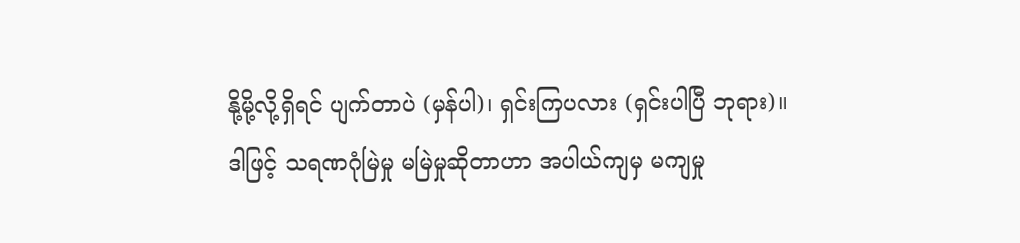နို့မို့လို့ရှိရင် ပျက်တာပဲ (မှန်ပါ)၊ ရှင်းကြပလား (ရှင်းပါပြီ ဘုရား)။
ဒါဖြင့် သရဏဂုံမြဲမှု မမြဲမှုဆိုတာဟာ အပါယ်ကျမှ မကျမှု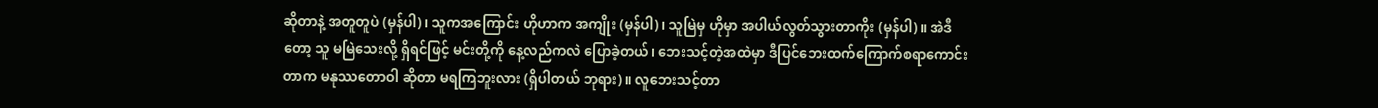ဆိုတာနဲ့ အတူတူပဲ (မှန်ပါ)၊ သူကအကြောင်း ဟိုဟာက အကျိုး (မှန်ပါ)၊ သူမြဲမှ ဟိုမှာ အပါယ်လွတ်သွားတာကိုး (မှန်ပါ)။ အဲဒီတော့ သူ မမြဲသေးလို့ ရှိရင်ဖြင့် မင်းတို့ကို နေ့လည်ကလဲ ပြောခဲ့တယ်၊ ဘေးသင့်တဲ့အထဲမှာ ဒီပြင်ဘေးထက်ကြောက်စရာကောင်းတာက မနုဿတောဝါ ဆိုတာ မရကြဘူးလား (ရှိပါတယ် ဘုရား)။ လူဘေးသင့်တာ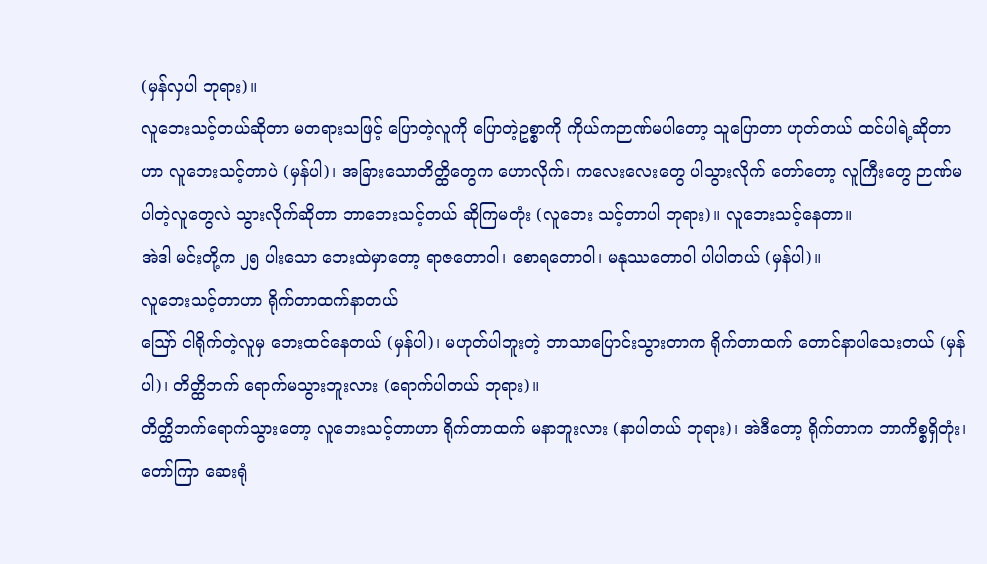(မှန်လှပါ ဘုရား)။
လူဘေးသင့်တယ်ဆိုတာ မတရားသဖြင့် ပြောတဲ့လူကို ပြောတဲ့ဥစ္စာကို ကိုယ်ကဉာဏ်မပါတော့ သူပြောတာ ဟုတ်တယ် ထင်ပါရဲ့ဆိုတာဟာ လူဘေးသင့်တာပဲ (မှန်ပါ)၊ အခြားသောတိတ္ထိတွေက ဟောလိုက်၊ ကလေးလေးတွေ ပါသွားလိုက် တော်တော့ လူကြီးတွေ ဉာဏ်မပါတဲ့လူတွေလဲ သွားလိုက်ဆိုတာ ဘာဘေးသင့်တယ် ဆိုကြမတုံး (လူဘေး သင့်တာပါ ဘုရား)။ လူဘေးသင့်နေတာ။
အဲဒါ မင်းတို့က ၂၅ ပါးသော ဘေးထဲမှာတော့ ရာဇတောဝါ၊ စောရတောဝါ၊ မနုဿတောဝါ ပါပါတယ် (မှန်ပါ)။
လူဘေးသင့်တာဟာ ရိုက်တာထက်နာတယ်
ဪ ငါရိုက်တဲ့လူမှ ဘေးထင်နေတယ် (မှန်ပါ)၊ မဟုတ်ပါဘူးတဲ့ ဘာသာပြောင်းသွားတာက ရိုက်တာထက် တောင်နာပါသေးတယ် (မှန်ပါ)၊ တိတ္ထိဘက် ရောက်မသွားဘူးလား (ရောက်ပါတယ် ဘုရား)။
တိတ္ထိဘက်ရောက်သွားတော့ လူဘေးသင့်တာဟာ ရိုက်တာထက် မနာဘူးလား (နာပါတယ် ဘုရား)၊ အဲဒီတော့ ရိုက်တာက ဘာကိစ္စရှိတုံး၊ တော်ကြာ ဆေးရုံ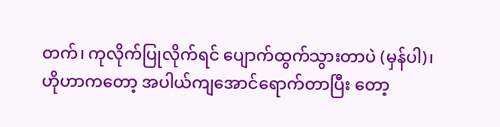တက်၊ ကုလိုက်ပြုလိုက်ရင် ပျောက်ထွက်သွားတာပဲ (မှန်ပါ)၊
ဟိုဟာကတော့ အပါယ်ကျအောင်ရောက်တာပြီး တော့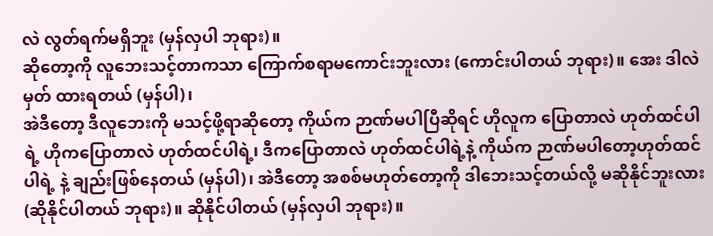လဲ လွတ်ရက်မရှိဘူး (မှန်လှပါ ဘုရား)။
ဆိုတော့ကို လူဘေးသင့်တာကသာ ကြောက်စရာမကောင်းဘူးလား (ကောင်းပါတယ် ဘုရား)။ အေး ဒါလဲမှတ် ထားရတယ် (မှန်ပါ)၊
အဲဒီတော့ ဒီလူဘေးကို မသင့်ဖို့ရာဆိုတော့ ကိုယ်က ဉာဏ်မပါပြီဆိုရင် ဟိုလူက ပြောတာလဲ ဟုတ်ထင်ပါရဲ့ ဟိုကပြောတာလဲ ဟုတ်ထင်ပါရဲ့၊ ဒီကပြောတာလဲ ဟုတ်ထင်ပါရဲ့နဲ့ ကိုယ်က ဉာဏ်မပါတော့ဟုတ်ထင်ပါရဲ့ နဲ့ ချည်းဖြစ်နေတယ် (မှန်ပါ)၊ အဲဒီတော့ အစစ်မဟုတ်တော့ကို ဒါဘေးသင့်တယ်လို့ မဆိုနိုင်ဘူးလား (ဆိုနိုင်ပါတယ် ဘုရား)။ ဆိုနိုင်ပါတယ် (မှန်လှပါ ဘုရား)။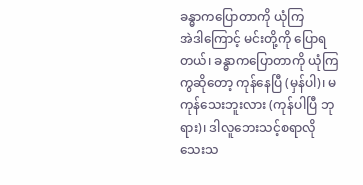ခန္ဓာကပြောတာကို ယုံကြ
အဲဒါကြောင့် မင်းတို့ကို ပြောရတယ်၊ ခန္ဓာကပြောတာကို ယုံကြကွဆိုတော့ ကုန်နေပြီ (မှန်ပါ)၊ မကုန်သေးဘူးလား (ကုန်ပါပြီ ဘုရား)၊ ဒါလူဘေးသင့်စရာလိုသေးသ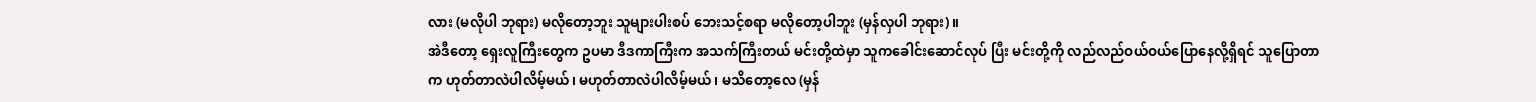လား (မလိုပါ ဘုရား) မလိုတော့ဘူး သူများပါးစပ် ဘေးသင့်စရာ မလိုတော့ပါဘူး (မှန်လှပါ ဘုရား)။
အဲဒီတော့ ရှေးလူကြီးတွေက ဥပမာ ဒီဒကာကြီးက အသက်ကြီးတယ် မင်းတို့ထဲမှာ သူကခေါင်းဆောင်လုပ် ပြီး မင်းတို့ကို လည်လည်ဝယ်ဝယ်ပြောနေလို့ရှိရင် သူပြောတာက ဟုတ်တာလဲပါလိမ့်မယ်၊ မဟုတ်တာလဲပါလိမ့်မယ် ၊ မသိတော့လေ (မှန်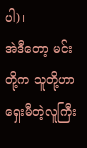ပါ)၊
အဲဒီတော့ မင်းတို့က သူတို့ဟာ ရှေးမီတဲ့လူကြီး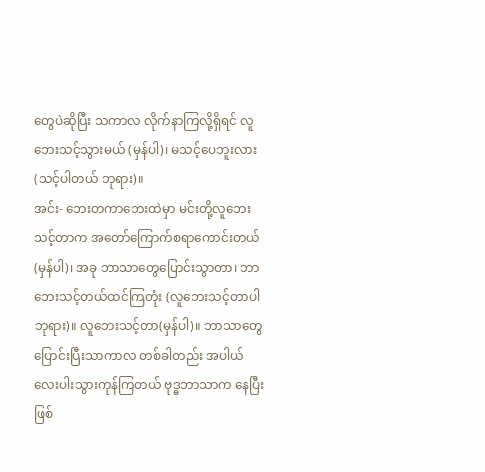တွေပဲဆိုပြီး သကာလ လိုက်နာကြလို့ရှိရင် လူဘေးသင့်သွားမယ် (မှန်ပါ)၊ မသင့်ပေဘူးလား (သင့်ပါတယ် ဘုရား)။
အင်း- ဘေးတကာဘေးထဲမှာ မင်းတို့လူဘေးသင့်တာက အတော်ကြောက်စရာကောင်းတယ် (မှန်ပါ)၊ အခု ဘာသာတွေပြောင်းသွာတာ၊ ဘာဘေးသင့်တယ်ထင်ကြတုံး (လူဘေးသင့်တာပါ ဘုရား)။ လူဘေးသင့်တာ(မှန်ပါ)။ ဘာသာတွေပြောင်းပြီးသာကာလ တစ်ခါတည်း အပါယ်လေးပါးသွားကုန်ကြတယ် ဗုဒ္ဓဘာသာက နေပြီး ဖြစ်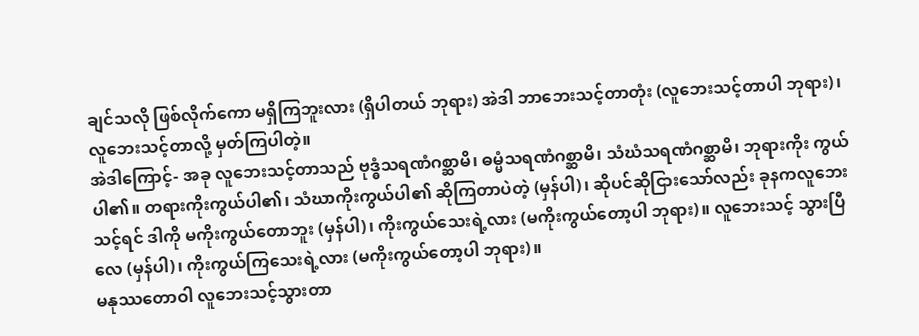ချင်သလို ဖြစ်လိုက်ကော မရှိကြဘူးလား (ရှိပါတယ် ဘုရား) အဲဒါ ဘာဘေးသင့်တာတုံး (လူဘေးသင့်တာပါ ဘုရား)၊ လူဘေးသင့်တာလို့ မှတ်ကြပါတဲ့။
အဲဒါကြောင့်- အခု လူဘေးသင့်တာသည် ဗုဒ္ဓံသရဏံဂစ္ဆာမိ၊ ဓမ္မံသရဏံဂစ္ဆာမိ၊ သံဃံသရဏံဂစ္ဆာမိ၊ ဘုရားကိုး ကွယ်ပါ၏။ တရားကိုးကွယ်ပါ၏၊ သံဃာကိုးကွယ်ပါ၏ ဆိုကြတာပဲတဲ့ (မှန်ပါ)၊ ဆိုပင်ဆိုငြားသော်လည်း ခုနကလူဘေးသင့်ရင် ဒါကို မကိုးကွယ်တောဘူး (မှန်ပါ)၊ ကိုးကွယ်သေးရဲ့လား (မကိုးကွယ်တော့ပါ ဘုရား)။ လူဘေးသင့် သွားပြီလေ (မှန်ပါ)၊ ကိုးကွယ်ကြသေးရဲ့လား (မကိုးကွယ်တော့ပါ ဘုရား)။
မနုဿတောဝါ လူဘေးသင့်သွားတာ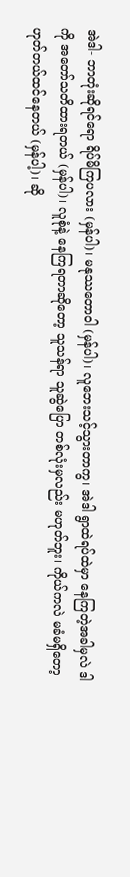အဲဒါ- ဘာတုံးဆိုရင်ရော ရိပ်မိကြပလား (မှန်ပါ)၊ မနုဿတောဝါ (မှန်ပါ)၊ လူဘေးသင့်သွားတာကွ၊ အဲဒါ ရွာထဲရပ်ထဲမှာ နေကြတဲ့အခါမှလဲ ဒါကို အတော်သတိထားရတယ် (မှန်ပါ)၊ လူစုံနဲ့ နေကြရတာဆိုတော့ သူသန်ရာ သူဆွဲပြော တစ်လုံးမှလည်း မဟုတ်ဘူး၊ ကိုယ်ကလဲ မခံမရှိတော့ ဟုတ်တယ်ထင်နေတယ် (မှန်ပါ့)၊ ဆို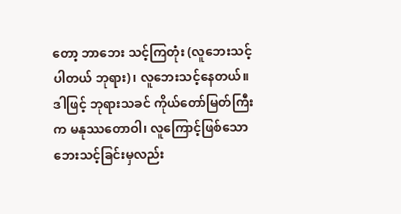တော့ ဘာဘေး သင့်ကြတုံး (လူဘေးသင့်ပါတယ် ဘုရား)၊ လူဘေးသင့်နေတယ်။
ဒါဖြင့် ဘုရားသခင် ကိုယ်တော်မြတ်ကြီးက မနုဿတောဝါ၊ လူကြောင့်ဖြစ်သော ဘေးသင့်ခြင်းမှလည်း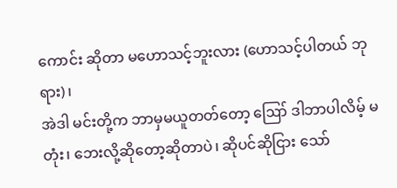ကောင်း ဆိုတာ မဟောသင့်ဘူးလား (ဟောသင့်ပါတယ် ဘုရား)၊
အဲဒါ မင်းတို့က ဘာမှမယူတတ်တော့ ဪ ဒါဘာပါလိမ့် မတုံး၊ ဘေးလို့ဆိုတော့ဆိုတာပဲ၊ ဆိုပင်ဆိုငြား သော်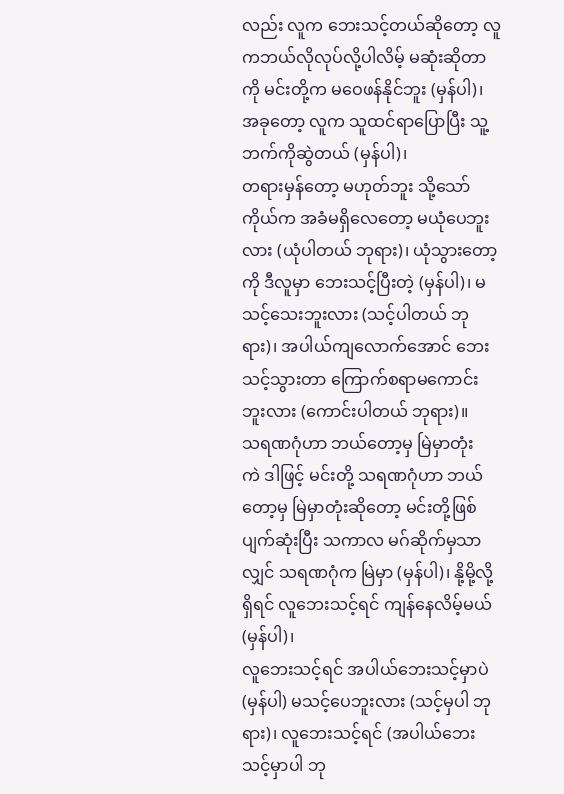လည်း လူက ဘေးသင့်တယ်ဆိုတော့ လူကဘယ်လိုလုပ်လို့ပါလိမ့် မဆုံးဆိုတာကို မင်းတို့က မဝေဖန်နိုင်ဘူး (မှန်ပါ)၊ အခုတော့ လူက သူထင်ရာပြောပြီး သူ့ဘက်ကိုဆွဲတယ် (မှန်ပါ)၊
တရားမှန်တော့ မဟုတ်ဘူး သို့သော် ကိုယ်က အခံမရှိလေတော့ မယုံပေဘူးလား (ယုံပါတယ် ဘုရား)၊ ယုံသွားတော့ကို ဒီလူမှာ ဘေးသင့်ပြီးတဲ့ (မှန်ပါ)၊ မသင့်သေးဘူးလား (သင့်ပါတယ် ဘုရား)၊ အပါယ်ကျလောက်အောင် ဘေးသင့်သွားတာ ကြောက်စရာမကောင်းဘူးလား (ကောင်းပါတယ် ဘုရား)။
သရဏဂုံဟာ ဘယ်တော့မှ မြဲမှာတုံး
ကဲ ဒါဖြင့် မင်းတို့ သရဏဂုံဟာ ဘယ်တော့မှ မြဲမှာတုံးဆိုတော့ မင်းတို့ဖြစ်ပျက်ဆုံးပြီး သကာလ မဂ်ဆိုက်မှသာလျှင် သရဏဂုံက မြဲမှာ (မှန်ပါ)၊ နို့မို့လို့ရှိရင် လူဘေးသင့်ရင် ကျန်နေလိမ့်မယ် (မှန်ပါ)၊
လူဘေးသင့်ရင် အပါယ်ဘေးသင့်မှာပဲ (မှန်ပါ) မသင့်ပေဘူးလား (သင့်မှပါ ဘုရား)၊ လူဘေးသင့်ရင် (အပါယ်ဘေးသင့်မှာပါ ဘု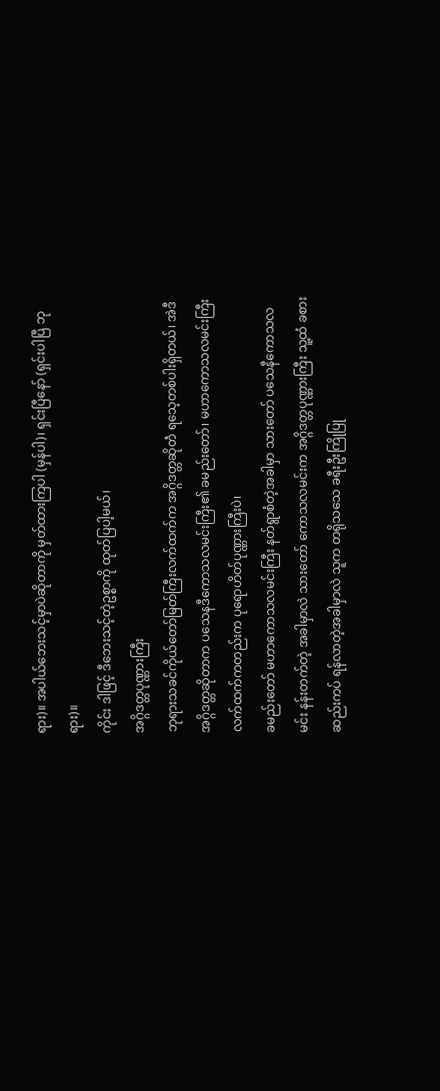ရား)။ အပါယ်ဘေးသင့်မှာပဲဆိုတာကို မှတ်ထားကြပါ (မှန်ပါ)၊ ရှင်းပြီနော် (ရှင်းပါပြီ ဘုရား)။
ကိုင်း ဒါဖြင့် ဒီဘေးသင့်တဲ့ဥစ္စာကို ထုတ်ပြပါ့မယ်၊
အဂ္ဂိဒတ္တပုဏ္ဏားကြီး
ဘုရားသခင်ကိုယ်တော်မြတ်ကြီးလက်ထက်က အဂ္ဂိဒတ္တဆိုတဲံ ရသေ့တစ်ပါးရှိတယ်၊ အဲဒီအဂ္ဂိဒတ္တဆိုတာက ပသေနဒီကောသလမင်းကြီး၏ ခမည်းတော်၊ မဟာကောသလမင်းကြီး လက်ထက်ကတည်းက ပုရောဟိတ်ပုဏ္ဏားကြီးပဲ၊
ခမည်းတော် မဟာကောသလမင်းကြီး နတ်ရွာစံတဲ့အခါမှာ သားတော် ပသေနီကောသလမင်း နန်းတက်တဲ့ အခါမှာလဲ သားတော် ကောသလမင်းက အဂ္ဂိဒတ္တပုဏ္ဏားကြီး သူ့ထံ ခစားဆည်းကပ် ရန်လာတဲ့အခါမှာလဲ သူက တရိုသသေ ခရီးဦးကြိုပြု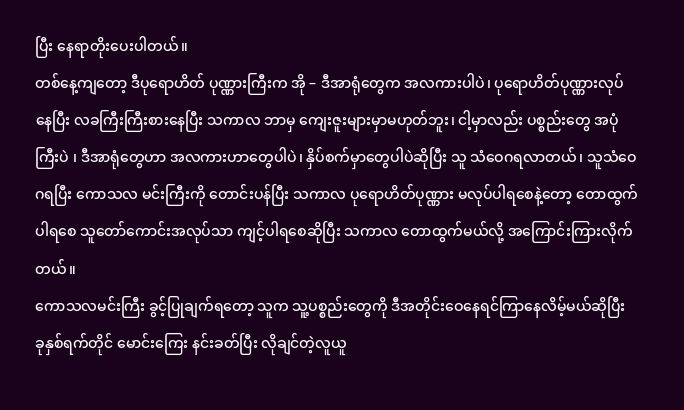ပြီး နေရာတိုးပေးပါတယ်။
တစ်နေ့ကျတော့ ဒီပုရောဟိတ် ပုဏ္ဏားကြီးက အို – ဒီအာရုံတွေက အလကားပါပဲ၊ ပုရောဟိတ်ပုဏ္ဏားလုပ်နေပြီး လခကြီးကြီးစားနေပြီး သကာလ ဘာမှ ကျေးဇူးများမှာမဟုတ်ဘူး၊ ငါ့မှာလည်း ပစ္စည်းတွေ အပုံကြီးပဲ ၊ ဒီအာရုံတွေဟာ အလကားဟာတွေပါပဲ၊ နှိပ်စက်မှာတွေပါပဲဆိုပြီး သူ သံဝေဂရလာတယ်၊ သူသံဝေဂရပြီး ကောသလ မင်းကြီးကို တောင်းပန်ပြီး သကာလ ပုရောဟိတ်ပုဏ္ဏား မလုပ်ပါရစေနဲ့တော့ တောထွက်ပါရစေ သူတော်ကောင်းအလုပ်သာ ကျင့်ပါရစေဆိုပြီး သကာလ တောထွက်မယ်လို့ အကြောင်းကြားလိုက်တယ်။
ကောသလမင်းကြီး ခွင့်ပြုချက်ရတော့ သူက သူ့ပစ္စည်းတွေကို ဒီအတိုင်းဝေနေရင်ကြာနေလိမ့်မယ်ဆိုပြီး ခုနှစ်ရက်တိုင် မောင်းကြေး နင်းခတ်ပြီး လိုချင်တဲ့လူယူ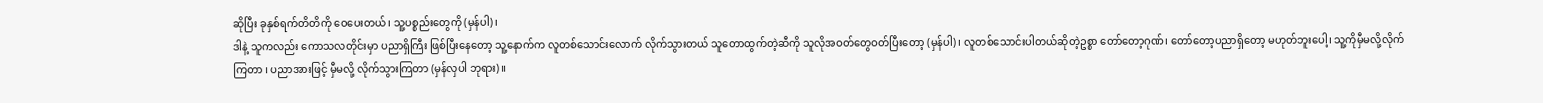ဆိုပြီး ခုနှစ်ရက်တိတိကို ဝေပေးတယ်၊ သူ့ပစ္စည်းတွေကို (မှန်ပါ)၊
ဒါနဲ့ သူကလည်း ကောသလတိုင်းမှာ ပညာရှိကြီး ဖြစ်ပြီးနေတော့ သူ့နောက်က လူတစ်သောင်းလောက် လိုက်သွားတယ် သူတောထွက်တဲ့ဆီကို သူလိုအဝတ်တွေဝတ်ပြီးတော့ (မှန်ပါ)၊ လူတစ်သောင်းပါတယ်ဆိုတဲ့ဥစ္စာ တော်တော့ဂုဏ်၊ တော်တော့ပညာရှိတော့ မဟုတ်ဘူးပေါ့၊ သူ့ကိုမှီမလို့လိုက်ကြတာ ၊ ပညာအားဖြင့် မှီမလို့ လိုက်သွားကြတာ (မှန်လှပါ ဘုရား)။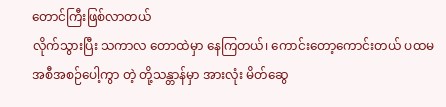တောင်ကြီးဖြစ်လာတယ်
လိုက်သွားပြီး သကာလ တောထဲမှာ နေကြတယ်၊ ကောင်းတော့ကောင်းတယ် ပထမအစီအစဉ်ပေါ့ကွာ တဲ့ တို့သန္တာန်မှာ အားလုံး မိတ်ဆွေ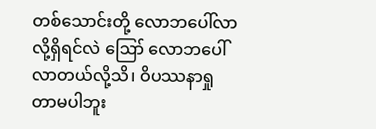တစ်သောင်းတို့ လောဘပေါ်လာလို့ရှိရင်လဲ ဪ လောဘပေါ်လာတယ်လို့သိ၊ ဝိပဿနာရှုတာမပါဘူး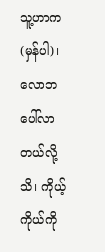သူ့ဟာက (မှန်ပါ)၊
လောဘပေါ်လာတယ်လို့ သိ၊ ကိုယ့်ကိုယ်ကို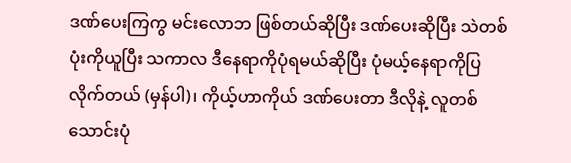ဒဏ်ပေးကြကွ မင်းလောဘ ဖြစ်တယ်ဆိုပြီး ဒဏ်ပေးဆိုပြီး သဲတစ်ပုံးကိုယူပြီး သကာလ ဒီနေရာကိုပုံရမယ်ဆိုပြီး ပုံမယ့်နေရာကိုပြလိုက်တယ် (မှန်ပါ)၊ ကိုယ့်ဟာကိုယ် ဒဏ်ပေးတာ ဒီလိုနဲ့ လူတစ်သောင်းပုံ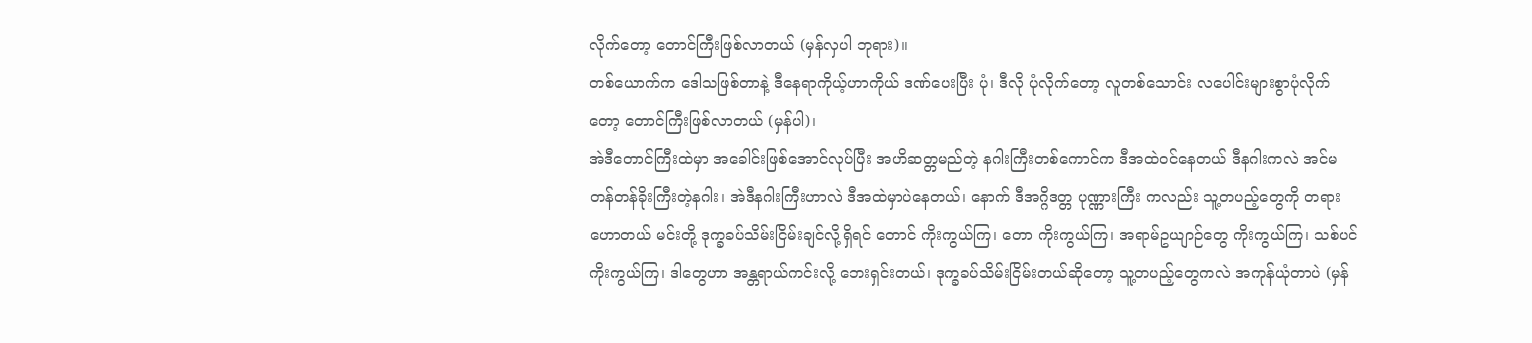လိုက်တော့ တောင်ကြီးဖြစ်လာတယ် (မှန်လှပါ ဘုရား)။
တစ်ယောက်က ဒေါသဖြစ်တာနဲ့ ဒီနေရာကိုယ့်ဟာကိုယ် ဒဏ်ပေးပြီး ပုံ၊ ဒီလို ပုံလိုက်တော့ လူတစ်သောင်း လပေါင်းများစွာပုံလိုက်တော့ တောင်ကြီးဖြစ်လာတယ် (မှန်ပါ)၊
အဲဒီတောင်ကြီးထဲမှာ အခေါင်းဖြစ်အောင်လုပ်ပြီး အဟိဆတ္တမည်တဲ့ နဂါးကြီးတစ်ကောင်က ဒီအထဲဝင်နေတယ် ဒီနဂါးကလဲ အင်မတန်တန်ခိုးကြီးတဲ့နဂါး၊ အဲဒီနဂါးကြီးဟာလဲ ဒီအထဲမှာပဲနေတယ်၊ နောက် ဒီအဂ္ဂိဒတ္တ ပုဏ္ဏားကြီး ကလည်း သူ့တပည့်တွေကို တရားဟောတယ် မင်းတို့ ဒုက္ခခပ်သိမ်းငြိမ်းချင်လို့ရှိရင် တောင် ကိုးကွယ်ကြ၊ တော ကိုးကွယ်ကြ၊ အရာမ်ဥယျာဉ်တွေ ကိုးကွယ်ကြ၊ သစ်ပင် ကိုးကွယ်ကြ၊ ဒါတွေဟာ အန္တရာယ်ကင်းလို့ ဘေးရှင်းတယ်၊ ဒုက္ခခပ်သိမ်းငြိမ်းတယ်ဆိုတော့ သူ့တပည့်တွေကလဲ အကုန်ယုံတာပဲ (မှန်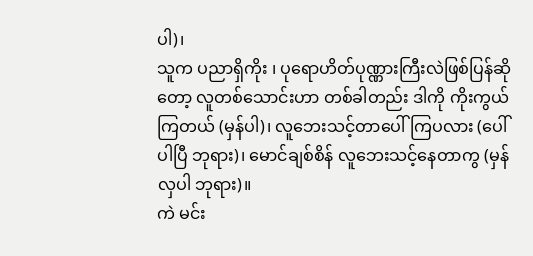ပါ)၊
သူက ပညာရှိကိုး ၊ ပုရောဟိတ်ပုဏ္ဏားကြီးလဲဖြစ်ပြန်ဆိုတော့ လူတစ်သောင်းဟာ တစ်ခါတည်း ဒါကို ကိုးကွယ်ကြတယ် (မှန်ပါ)၊ လူဘေးသင့်တာပေါ်ကြပလား (ပေါ်ပါပြီ ဘုရား)၊ မောင်ချစ်စိန် လူဘေးသင့်နေတာကွ (မှန်လှပါ ဘုရား)။
ကဲ မင်း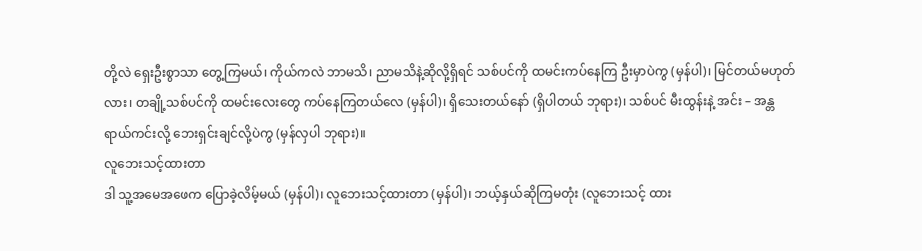တို့လဲ ရှေးဦးစွာသာ တွေ့ကြမယ်၊ ကိုယ်ကလဲ ဘာမသိ၊ ညာမသိနဲ့ဆိုလို့ရှိရင် သစ်ပင်ကို ထမင်းကပ်နေကြ ဦးမှာပဲကွ (မှန်ပါ)၊ မြင်တယ်မဟုတ်လား၊ တချို့သစ်ပင်ကို ထမင်းလေးတွေ ကပ်နေကြတယ်လေ (မှန်ပါ)၊ ရှိသေးတယ်နော် (ရှိပါတယ် ဘုရား)၊ သစ်ပင် မီးထွန်းနဲ့ အင်း – အန္တရာယ်ကင်းလို့ ဘေးရှင်းချင်လို့ပဲကွ (မှန်လှပါ ဘုရား)။
လူဘေးသင့်ထားတာ
ဒါ သူ့အမေအဖေက ပြောခဲ့လိမ့်မယ် (မှန်ပါ)၊ လူဘေးသင့်ထားတာ (မှန်ပါ)၊ ဘယ့်နှယ်ဆိုကြမတုံး (လူဘေးသင့် ထား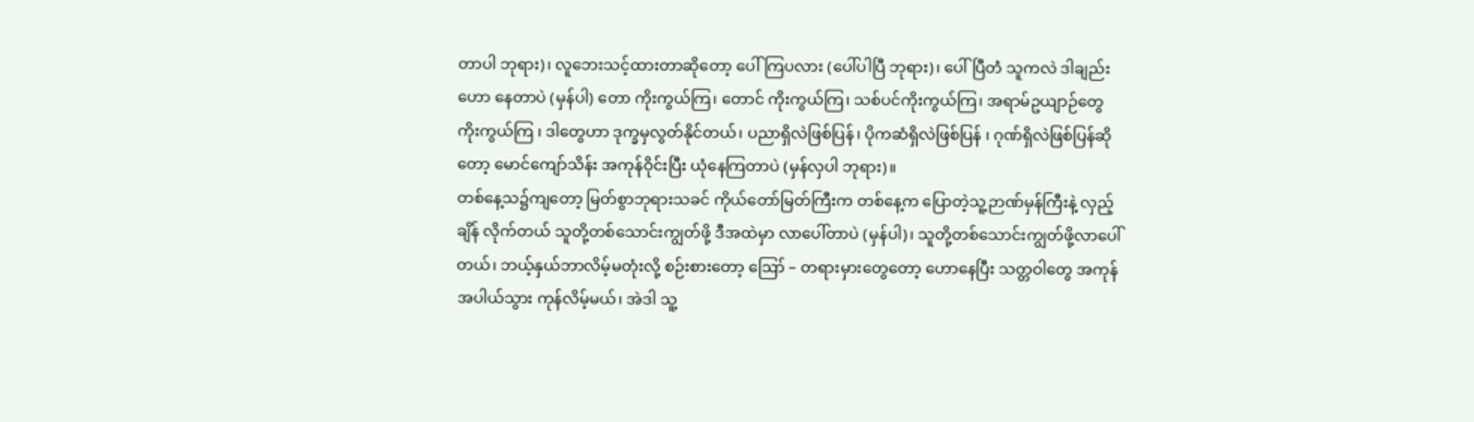တာပါ ဘုရား)၊ လူဘေးသင့်ထားတာဆိုတော့ ပေါ်ကြပလား (ပေါ်ပါပြီ ဘုရား)၊ ပေါ်ပြီတဲံ သူကလဲ ဒါချည်းဟော နေတာပဲ (မှန်ပါ) တော ကိုးကွယ်ကြ၊ တောင် ကိုးကွယ်ကြ၊ သစ်ပင်ကိုးကွယ်ကြ၊ အရာမ်ဥယျာဉ်တွေ ကိုးကွယ်ကြ ၊ ဒါတွေဟာ ဒုက္ခမှလွတ်နိုင်တယ်၊ ပညာရှိလဲဖြစ်ပြန်၊ ပိုကဆံရှိလဲဖြစ်ပြန် ၊ ဂုဏ်ရှိလဲဖြစ်ပြန်ဆိုတော့ မောင်ကျော်သိန်း အကုန်ဝိုင်းပြီး ယုံနေကြတာပဲ (မှန်လှပါ ဘုရား)။
တစ်နေ့သ၌ကျတော့ မြတ်စွာဘုရားသခင် ကိုယ်တော်မြတ်ကြီးက တစ်နေ့က ပြောတဲ့သူ့ဉာဏ်မှန်ကြီးနဲ့ လှည့်ချိန် လိုက်တယ် သူတို့တစ်သောင်းကျွတ်ဖို့ ဒီအထဲမှာ လာပေါ်တာပဲ (မှန်ပါ)၊ သူတို့တစ်သောင်းကျွတ်ဖို့လာပေါ်တယ်၊ ဘယ့်နှယ်ဘာလိမ့်မတုံးလို့ စဉ်းစားတော့ ဪ – တရားမှားတွေတော့ ဟောနေပြီး သတ္တဝါတွေ အကုန်အပါယ်သွား ကုန်လိမ့်မယ်၊ အဲဒါ သူ့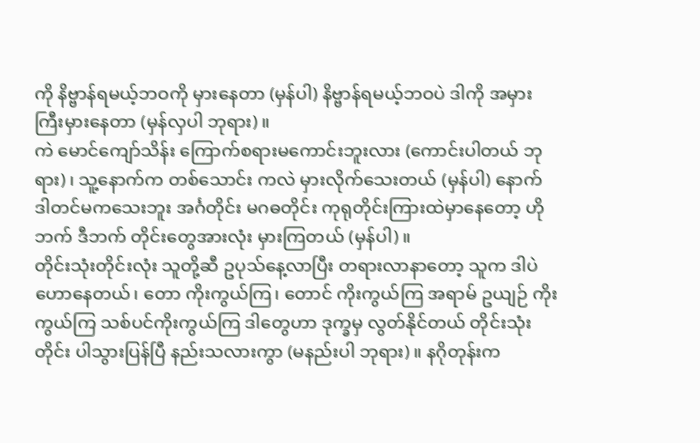ကို နိဗ္ဗာန်ရမယ့်ဘဝကို မှားနေတာ (မှန်ပါ) နိဗ္ဗာန်ရမယ့်ဘဝပဲ ဒါကို အမှားကြီးမှားနေတာ (မှန်လှပါ ဘုရား)။
ကဲ မောင်ကျော်သိန်း ကြောက်စရားမကောင်းဘူးလား (ကောင်းပါတယ် ဘုရား)၊ သူ့နောက်က တစ်သောင်း ကလဲ မှားလိုက်သေးတယ် (မှန်ပါ) နောက် ဒါတင်မကသေးဘူး အင်္ဂတိုင်း မဂဓတိုင်း ကုရုတိုင်းကြားထဲမှာနေတော့ ဟိုဘက် ဒီဘက် တိုင်းတွေအားလုံး မှားကြတယ် (မှန်ပါ)။
တိုင်းသုံးတိုင်းလုံး သူတို့ဆီ ဥပုသ်နေ့လာပြီး တရားလာနာတော့ သူက ဒါပဲဟောနေတယ်၊ တော ကိုးကွယ်ကြ၊ တောင် ကိုးကွယ်ကြ အရာမ် ဥယျဉ် ကိုးကွယ်ကြ သစ်ပင်ကိုးကွယ်ကြ ဒါတွေဟာ ဒုက္ခမှ လွတ်နိုင်တယ် တိုင်းသုံးတိုင်း ပါသွားပြန်ပြီ နည်းသလားကွာ (မနည်းပါ ဘုရား)။ နဂိုတုန်းက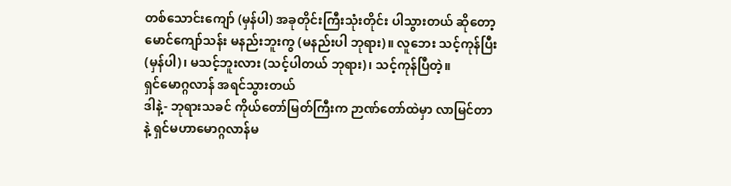တစ်သောင်းကျော် (မှန်ပါ) အခုတိုင်းကြီးသုံးတိုင်း ပါသွားတယ် ဆိုတော့ မောင်ကျော်သန်း မနည်းဘူးကွ (မနည်းပါ ဘုရား)။ လူဘေး သင့်ကုန်ပြီး (မှန်ပါ)၊ မသင့်ဘူးလား (သင့်ပါတယ် ဘုရား)၊ သင့်ကုန်ပြီတဲ့။
ရှင်မောဂ္ဂလာန် အရင်သွားတယ်
ဒါနဲ့- ဘုရားသခင် ကိုယ်တော်မြတ်ကြီးက ဉာဏ်တော်ထဲမှာ လာမြင်တာနဲ့ ရှင်မဟာမောဂ္ဂလာန်မ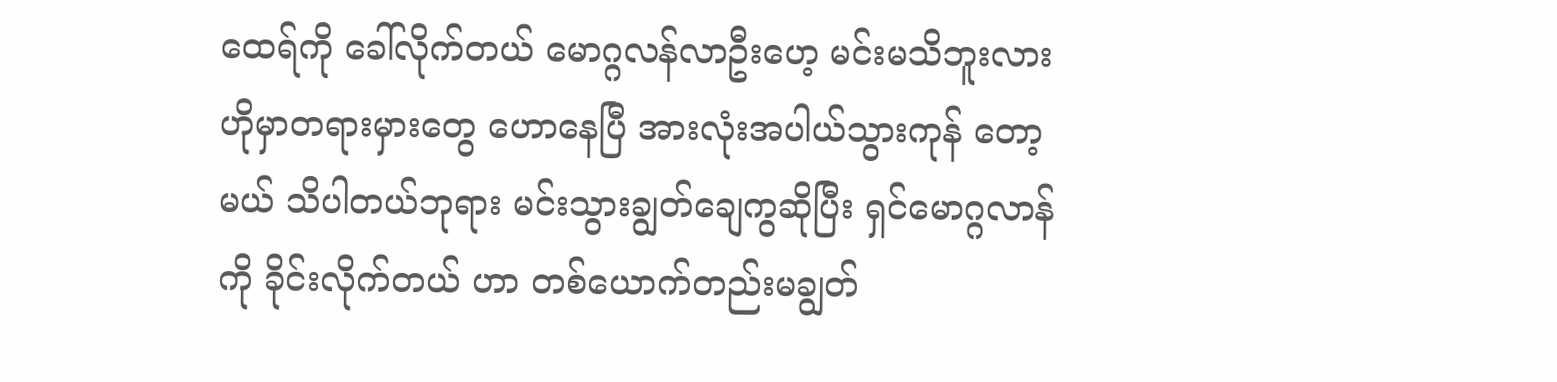ထေရ်ကို ခေါ်လိုက်တယ် မောဂ္ဂလန်လာဦးဟေ့ မင်းမသိဘူးလား ဟိုမှာတရားမှားတွေ ဟောနေပြီ အားလုံးအပါယ်သွားကုန် တော့မယ် သိပါတယ်ဘုရား မင်းသွားချွတ်ချေကွဆိုပြီး ရှင်မောဂ္ဂလာန်ကို ခိုင်းလိုက်တယ် ဟာ တစ်ယောက်တည်းမချွတ်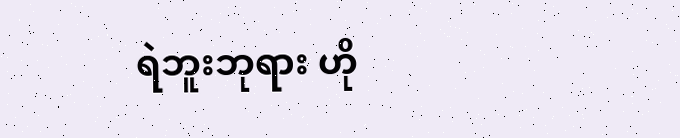ရဲဘူးဘုရား ဟို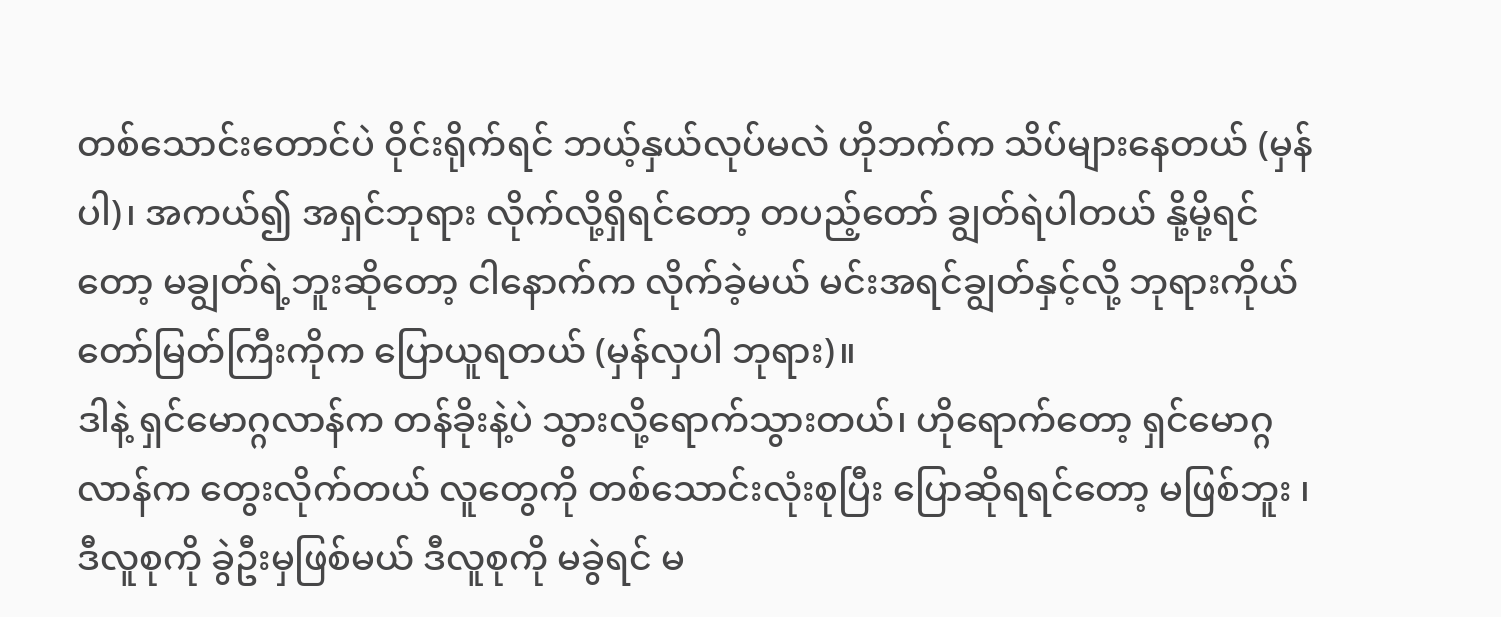တစ်သောင်းတောင်ပဲ ဝိုင်းရိုက်ရင် ဘယ့်နှယ်လုပ်မလဲ ဟိုဘက်က သိပ်များနေတယ် (မှန်ပါ)၊ အကယ်၍ အရှင်ဘုရား လိုက်လို့ရှိရင်တော့ တပည့်တော် ချွတ်ရဲပါတယ် နို့မို့ရင်တော့ မချွတ်ရဲ့ဘူးဆိုတော့ ငါနောက်က လိုက်ခဲ့မယ် မင်းအရင်ချွတ်နှင့်လို့ ဘုရားကိုယ်တော်မြတ်ကြီးကိုက ပြောယူရတယ် (မှန်လှပါ ဘုရား)။
ဒါနဲ့ ရှင်မောဂ္ဂလာန်က တန်ခိုးနဲ့ပဲ သွားလို့ရောက်သွားတယ်၊ ဟိုရောက်တော့ ရှင်မောဂ္ဂလာန်က တွေးလိုက်တယ် လူတွေကို တစ်သောင်းလုံးစုပြီး ပြောဆိုရရင်တော့ မဖြစ်ဘူး ၊ ဒီလူစုကို ခွဲဦးမှဖြစ်မယ် ဒီလူစုကို မခွဲရင် မ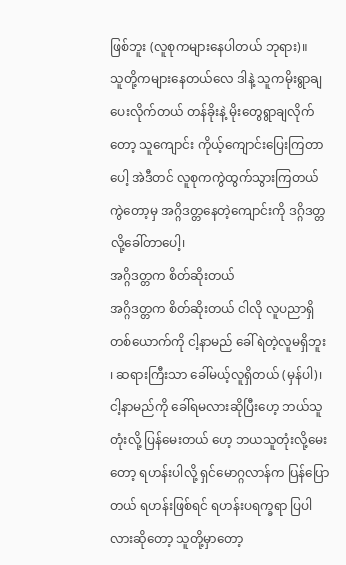ဖြစ်ဘူး (လူစုကများနေပါတယ် ဘုရား)။
သူတို့ကများနေတယ်လေ ဒါနဲ့ သူကမိုးရွာချပေးလိုက်တယ် တန်ခိုးနဲ့ မိုးတွေရွာချလိုက်တော့ သူကျောင်း ကိုယ့်ကျောင်းပြေးကြတာပေါ့ အဲဒီတင် လူစုကကွဲထွက်သွားကြတယ် ကွဲတော့မှ အဂ္ဂိဒတ္တနေတဲ့ကျောင်းကို ဒဂ္ဂိဒတ္တလို့ခေါ်တာပေါ့၊
အဂ္ဂိဒတ္တက စိတ်ဆိုးတယ်
အဂ္ဂိဒတ္တက စိတ်ဆိုးတယ် ငါလို လူပညာရှိတစ်ယောက်ကို ငါ့နာမည် ခေါ်ရဲတဲ့လူမရှိဘူး ၊ ဆရားကြီးသာ ခေါ်မယ့်လူရှိတယ် (မှန်ပါ)၊ ငါ့နာမည်ကို ခေါ်ရမလားဆိုပြီးဟေ့ ဘယ်သူတုံးလို့ ပြန်မေးတယ် ဟေ့ ဘယသူတုံးလို့မေးတော့ ရဟန်းပါလို့ ရှင်မောဂ္ဂလာန်က ပြန်ပြောတယ် ရဟန်းဖြစ်ရင် ရဟန်းပရက္ခရာ ပြပါလားဆိုတော့ သူတို့မှာတော့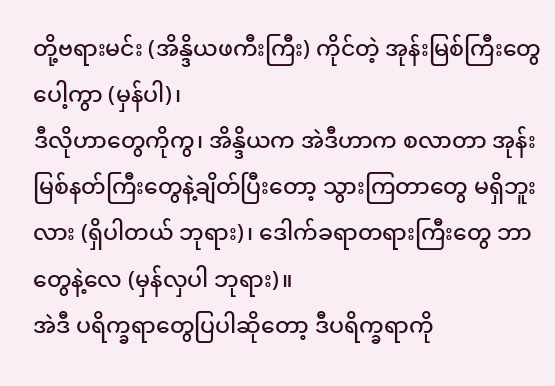တို့ဗရားမင်း (အိန္ဒိယဖကီးကြီး) ကိုင်တဲ့ အုန်းမြစ်ကြီးတွေပေါ့ကွာ (မှန်ပါ)၊
ဒီလိုဟာတွေကိုကွ၊ အိန္ဒိယက အဲဒီဟာက စလာတာ အုန်းမြစ်နတ်ကြီးတွေနဲ့ချိတ်ပြီးတော့ သွားကြတာတွေ မရှိဘူးလား (ရှိပါတယ် ဘုရား)၊ ဒေါက်ခရာတရားကြီးတွေ ဘာတွေနဲ့လေ (မှန်လှပါ ဘုရား)။
အဲဒီ ပရိက္ခရာတွေပြပါဆိုတော့ ဒီပရိက္ခရာကို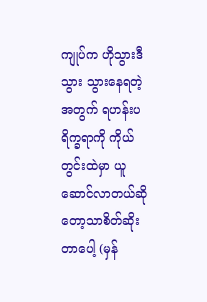ကျုပ်က ဟိုသွားဒီသွား သွားနေရတဲ့အတွက် ရဟန်းပရိက္ခရာကို ကိုယ်တွင်းထဲမှာ ယူဆောင်လာတယ်ဆိုတော့သာစိတ်ဆိုးတာပေါ့ (မှန်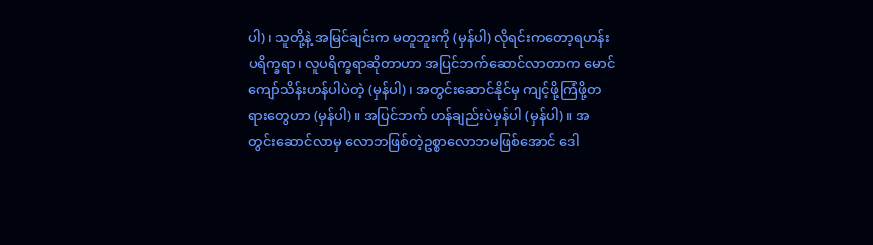ပါ)၊ သူတို့နဲ့ အမြင်ချင်းက မတူဘူးကို (မှန်ပါ) လိုရင်းကတော့ရဟန်းပရိက္ခရာ၊ လူပရိက္ခရာဆိုတာဟာ အပြင်ဘက်ဆောင်လာတာက မောင်ကျော်သိန်းဟန်ပါပဲတဲ့ (မှန်ပါ)၊ အတွင်းဆောင်နိုင်မှ ကျင့်ဖို့ကြံဖို့တရားတွေဟာ (မှန်ပါ)။ အပြင်ဘက် ဟန်ချည်းပဲမှန်ပါ (မှန်ပါ)။ အတွင်းဆောင်လာမှ လောဘဖြစ်တဲ့ဥစ္စာလောဘမဖြစ်အောင် ဒေါ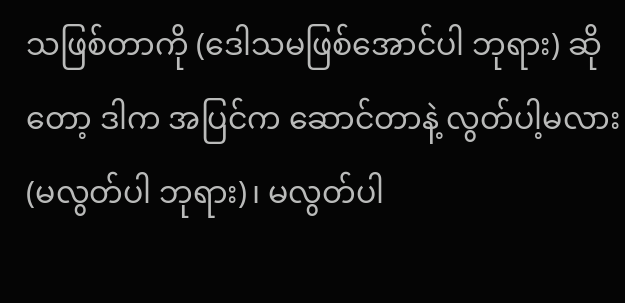သဖြစ်တာကို (ဒေါသမဖြစ်အောင်ပါ ဘုရား) ဆိုတော့ ဒါက အပြင်က ဆောင်တာနဲ့ လွတ်ပါ့မလား (မလွတ်ပါ ဘုရား)၊ မလွတ်ပါ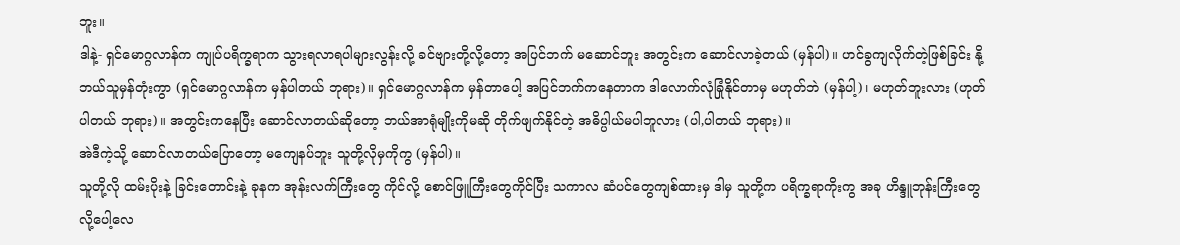ဘူး။
ဒါနဲ့- ရှင်မောဂ္ဂလာန်က ကျုပ်ပရိက္ခရာက သွားရလာရပါများလွန်းလို့ ခင်ဗျားတို့လို့တော့ အပြင်ဘက် မဆောင်ဘူး အတွင်းက ဆောင်လာခဲ့တယ် (မှန်ပါ)။ ဟင်ခွကျလိုက်တဲ့ဖြစ်ခြင်း နို့ ဘယ်သူမှန်တုံးကွာ (ရှင်မောဂ္ဂလာန်က မှန်ပါတယ် ဘုရား)။ ရှင်မောဂ္ဂလာန်က မှန်တာပေါ့ အပြင်ဘက်ကနေတာက ဒါလောက်လုံခြုံနိုင်တာမှ မဟုတ်ဘဲ (မှန်ပါ့)၊ မဟုတ်ဘူးလား (ဟုတ်ပါတယ် ဘုရား)။ အတွင်းကနေပြီး ဆောင်လာတယ်ဆိုတော့ ဘယ်အာရုံမျိုးကိုမဆို တိုက်ဖျက်နိုင်တဲ့ အဓိပ္ပါယ်မပါဘူလား (ပါ,ပါတယ် ဘုရား)။
အဲဒီကဲ့သို့ ဆောင်လာတယ်ပြောတော့ မကျေနပ်ဘူး သူတို့လိုမှကိုကွ (မှန်ပါ)။
သူတို့လို ထမ်းပိုးနဲ့ ခြင်းတောင်းနဲ့ ခုနက အုန်းလက်ကြီးတွေ ကိုင်လို့ စောင်ဖြူကြီးတွေကိုင်ပြီး သကာလ ဆံပင်တွေကျစ်ထားမှ ဒါမှ သူတို့က ပရိက္ခရာကိုးကွ အခု ဟိန္ဒူဘုန်းကြီးတွေလို့ပေါ့လေ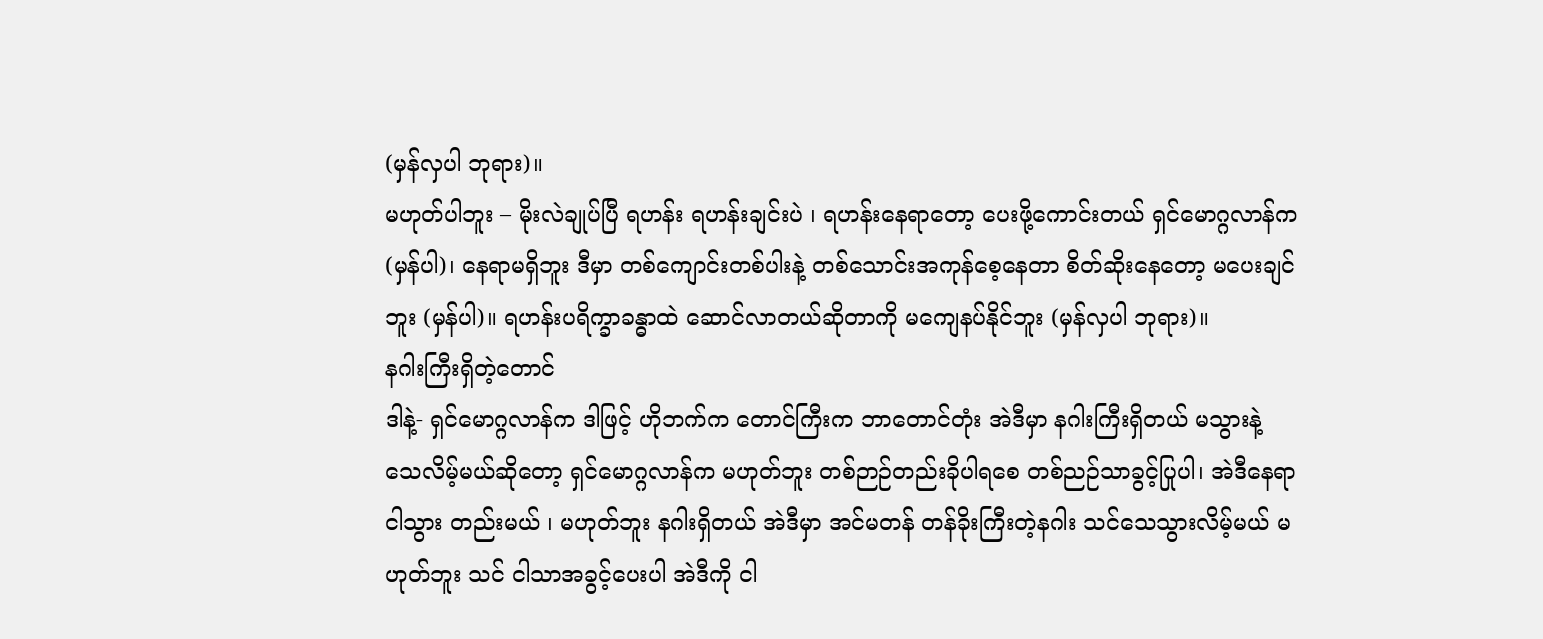(မှန်လှပါ ဘုရား)။
မဟုတ်ပါဘူး – မိုးလဲချုပ်ပြီ ရဟန်း ရဟန်းချင်းပဲ ၊ ရဟန်းနေရာတော့ ပေးဖို့ကောင်းတယ် ရှင်မောဂ္ဂလာန်က (မှန်ပါ)၊ နေရာမရှိဘူး ဒီမှာ တစ်ကျောင်းတစ်ပါးနဲ့ တစ်သောင်းအကုန်စေ့နေတာ စိတ်ဆိုးနေတော့ မပေးချင်ဘူး (မှန်ပါ)။ ရဟန်းပရိက္ခာခန္ဓာထဲ ဆောင်လာတယ်ဆိုတာကို မကျေနပ်နိုင်ဘူး (မှန်လှပါ ဘုရား)။
နဂါးကြီးရှိတဲ့တောင်
ဒါနဲ့- ရှင်မောဂ္ဂလာန်က ဒါဖြင့် ဟိုဘက်က တောင်ကြီးက ဘာတောင်တုံး အဲဒီမှာ နဂါးကြီးရှိတယ် မသွားနဲ့ သေလိမ့်မယ်ဆိုတော့ ရှင်မောဂ္ဂလာန်က မဟုတ်ဘူး တစ်ဉာဉ်တည်းခိုပါရစေ တစ်ညဉ်သာခွင့်ပြုပါ၊ အဲဒီနေရာ ငါသွား တည်းမယ် ၊ မဟုတ်ဘူး နဂါးရှိတယ် အဲဒီမှာ အင်မတန် တန်ခိုးကြီးတဲ့နဂါး သင်သေသွားလိမ့်မယ် မဟုတ်ဘူး သင် ငါသာအခွင့်ပေးပါ အဲဒီကို ငါ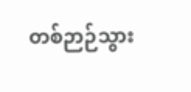တစ်ဉာဉ်သွား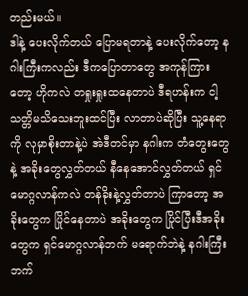တည်းမယ်။
ဒါနဲ့ ပေးလိုက်တယ် ပြောမရတာနဲ့ ပေးလိုက်တော့ နဂါးကြီးကလည်း ဒီကပြောတာတွေ အကုန်ကြားတော့ ဟိုကလဲ တရှုးရှုးထနေတာပဲ ဒီရဟန်းက ငါ့သတ္တိမသိသေးဘူးထင်ပြီး လာတာပဲဆိုပြီး သူ့နေရာကို လုမှာစိုးတာနဲ့ပဲ အဲဒီတင်မှာ နဂါးက တံတွေးတွေနဲ့ အခိုးတွေလွှတ်တယ် နီနေအောင်လွှတ်တယ် ရှင်မောဂ္ဂလာန်ကလဲ တန်ခိုးနဲ့လွှတ်တာပဲ ကြာတော့ အခိုးတွေက ပြိုင်နေတာပဲ အခိုးတွေက ပြိုင်ပြီးဒီအခိုးတွေက ရှင်မောဂ္ဂလာန်ဘက် မရောက်ဘဲနဲ့ နဂါးကြီးဘက်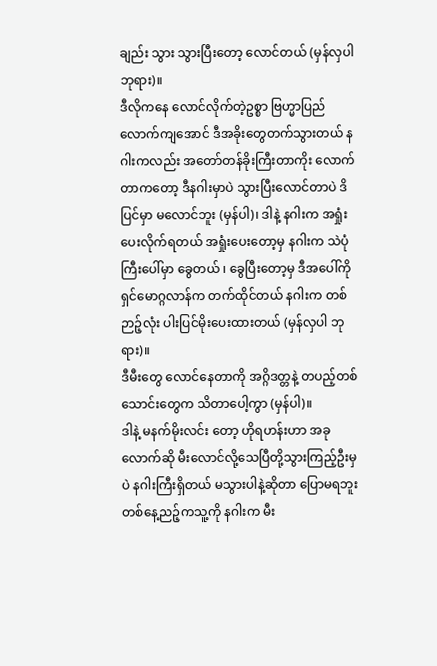ချည်း သွား သွားပြီးတော့ လောင်တယ် (မှန်လှပါ ဘုရား)။
ဒီလိုကနေ လောင်လိုက်တဲ့ဥစ္စာ ဗြဟ္မာပြည်လောက်ကျအောင် ဒီအခိုးတွေတက်သွားတယ် နဂါးကလည်း အတော်တန်ခိုးကြီးတာကိုး လောက်တာကတော့ ဒီနဂါးမှာပဲ သွားပြီးလောင်တာပဲ ဒိပြင်မှာ မလောင်ဘူး (မှန်ပါ)၊ ဒါနဲ့ နဂါးက အရှုံးပေးလိုက်ရတယ် အရှုံးပေးတော့မှ နဂါးက သဲပုံကြီးပေါ်မှာ ခွေတယ် ၊ ခွေပြီးတော့မှ ဒီအပေါ်ကို ရှင်မောဂ္ဂလာန်က တက်ထိုင်တယ် နဂါးက တစ်ဉာဉ့်လုံး ပါးပြင်မိုးပေးထားတယ် (မှန်လှပါ ဘုရား)။
ဒီမီးတွေ လောင်နေတာကို အဂ္ဂိဒတ္တနဲ့ တပည့်တစ်သောင်းတွေက သိတာပေါ့ကွာ (မှန်ပါ)။
ဒါနဲ့ မနက်မိုးလင်း တော့ ဟိုရဟန်းဟာ အခုလောက်ဆို မီးလောင်လို့သေပြီတို့သွားကြည့်ဦးမှပဲ နဂါးကြီးရှိတယ် မသွားပါနဲ့ဆိုတာ ပြောမရဘူး တစ်နေ့ညဉ့်ကသူ့ကို နဂါးက မီး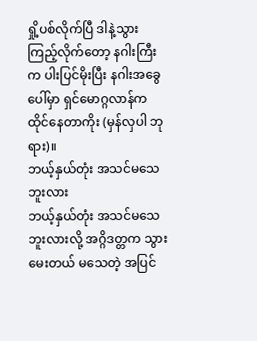ရှို့ပစ်လိုက်ပြီ ဒါနဲ့သွားကြည့်လိုက်တော့ နဂါးကြီးက ပါးပြင်မိုးပြီး နဂါးအခွေပေါ်မှာ ရှင်မောဂ္ဂလာန်က ထိုင်နေတာကိုး (မှန်လှပါ ဘုရား)။
ဘယ့်နှယ်တုံး အသင်မသေဘူးလား
ဘယ့်နှယ်တုံး အသင်မသေဘူးလားလို့ အဂ္ဂိဒတ္တက သွားမေးတယ် မသေတဲ့ အပြင်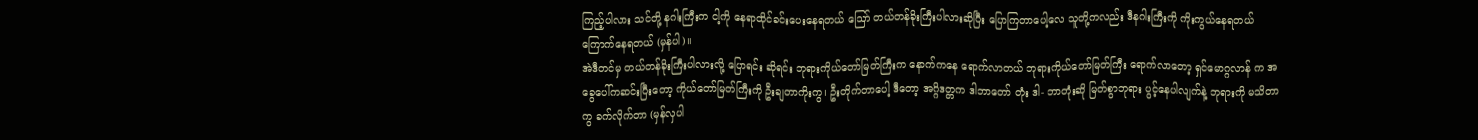ကြည့်ပါလား သင်တို့ နဂါးကြီးက ငါ့ကို နေရာထိုင်ခင်းပေးနေရတယ် ဪ တယ်တန်ခိုးကြီးပါလားဆိုပြီး ပြောကြတာပေါ့လေ သူတို့ကလည်း ဒီနဂါးကြီးကို ကိုးကွယ်နေရတယ် ကြောက်နေရတယ် (မှန်ပါ)။
အဲဒီတင်မှ တယ်တန်ခိုးကြီးပါလားလို့ ပြောရင်း ဆိုရင်း ဘုရားကိုယ်တော်မြတ်ကြီးက နောက်ကနေ ရောက်လာတယ် ဘုရားကိုယ်တော်မြတ်ကြီး ရောက်လာတော့ ရှင်မောဂ္ဂလာန် က အခွေပေါ်ကဆင်းပြီးတော့ ကိုယ်တော်မြတ်ကြီးကို ဦးချတာကိုးကွ၊ ဦးတိုက်တာပေါ့ ဒီတော့ အဂ္ဂိဒတ္တက ဒါဘာတော် တုံး ဒါ- ဘာတုံးဆို မြတ်စွာဘုရား ပွင့်နေပါလျက်နဲ့ ဘုရားကို မသိတာကွ ခက်လိုက်တာ (မှန်လှပါ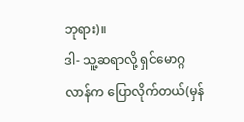ဘုရား)။
ဒါ- သူ့ဆရာလို့ ရှင်မောဂ္ဂလာန်က ပြောလိုက်တယ်(မှန်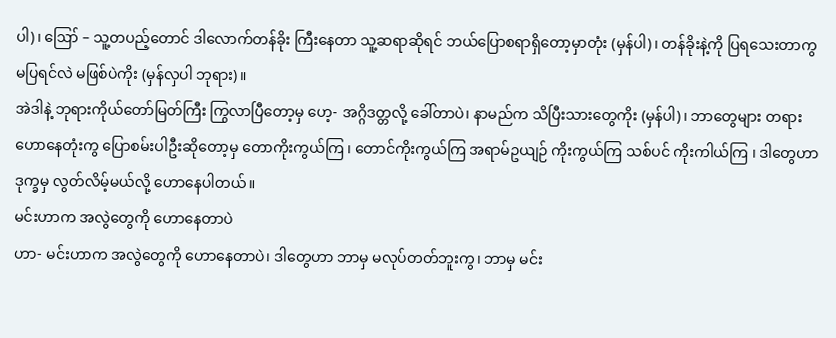ပါ)၊ ဪ – သူ့တပည့်တောင် ဒါလောက်တန်ခိုး ကြီးနေတာ သူ့ဆရာဆိုရင် ဘယ်ပြောစရာရှိတော့မှာတုံး (မှန်ပါ)၊ တန်ခိုးနဲ့ကို ပြရသေးတာကွ မပြရင်လဲ မဖြစ်ပဲကိုး (မှန်လှပါ ဘုရား)။
အဲဒါနဲ့ ဘုရားကိုယ်တော်မြတ်ကြီး ကြွလာပြီတော့မှ ဟေ့- အဂ္ဂိဒတ္တလို့ ခေါ်တာပဲ၊ နာမည်က သိပြီးသားတွေကိုး (မှန်ပါ)၊ ဘာတွေများ တရားဟောနေတုံးကွ ပြောစမ်းပါဦးဆိုတော့မှ တောကိုးကွယ်ကြ ၊ တောင်ကိုးကွယ်ကြ အရာမ်ဥယျဉ် ကိုးကွယ်ကြ သစ်ပင် ကိုးကါယ်ကြ ၊ ဒါတွေဟာ ဒုက္ခမှ လွတ်လိမ့်မယ်လို့ ဟောနေပါတယ်။
မင်းဟာက အလွဲတွေကို ဟောနေတာပဲ
ဟာ- မင်းဟာက အလွဲတွေကို ဟောနေတာပဲ၊ ဒါတွေဟာ ဘာမှ မလုပ်တတ်ဘူးကွ၊ ဘာမှ မင်း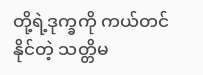တို့ရဲ့ဒုက္ခကို ကယ်တင်နိုင်တဲ့ သတ္တိမ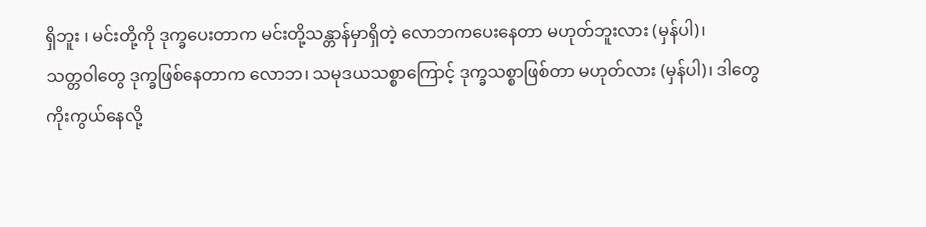ရှိဘူး ၊ မင်းတို့ကို ဒုက္ခပေးတာက မင်းတို့သန္တာန်မှာရှိတဲ့ လောဘကပေးနေတာ မဟုတ်ဘူးလား (မှန်ပါ)၊
သတ္တဝါတွေ ဒုက္ခဖြစ်နေတာက လောဘ၊ သမုဒယသစ္စာကြောင့် ဒုက္ခသစ္စာဖြစ်တာ မဟုတ်လား (မှန်ပါ)၊ ဒါတွေကိုးကွယ်နေလို့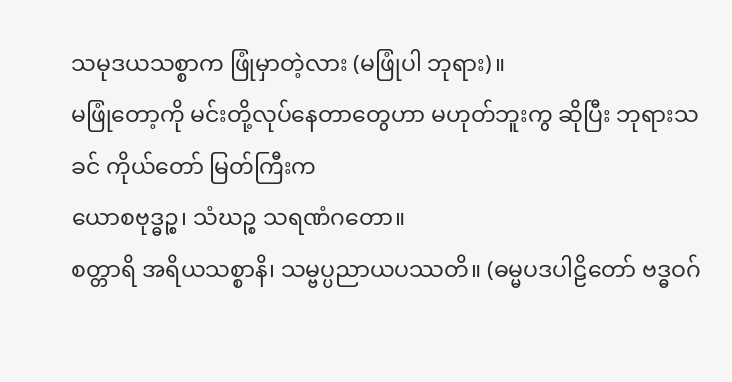သမုဒယသစ္စာက ဖြုံမှာတဲ့လား (မဖြုံပါ ဘုရား)။
မဖြုံတော့ကို မင်းတို့လုပ်နေတာတွေဟာ မဟုတ်ဘူးကွ ဆိုပြီး ဘုရားသခင် ကိုယ်တော် မြတ်ကြီးက
ယောစဗုဒ္ဓဉ္စ၊ သံဃဉ္စ သရဏံဂတော။
စတ္တာရိ အရိယသစ္စာနိ၊ သမ္ဗပ္ပညာယပဿတိ။ (ဓမ္မပဒပါဠိတော် ဗဒ္ဓဝဂ်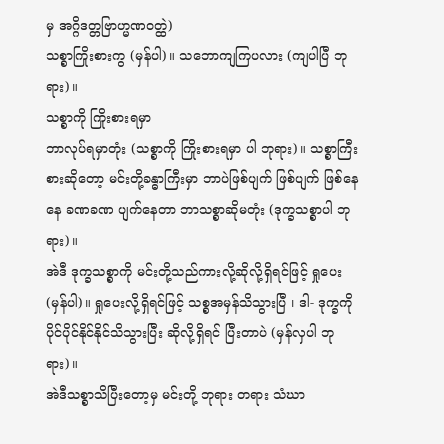မှ အဂ္ဂိဒတ္တဗြာဟ္မဏဝတ္ထဲ)
သစ္စာကြိုးစားကွ (မှန်ပါ)။ သဘောကျကြပလား (ကျပါပြီ ဘုရား)။
သစ္စာကို ကြိုးစားရမှာ
ဘာလုပ်ရမှာတုံး (သစ္စာကို ကြိုးစားရမှာ ပါ ဘုရား)။ သစ္စာကြီးစားဆိုတော့ မင်းတို့ခန္ဓာကြီးမှာ ဘာပဲဖြစ်ပျက် ဖြစ်ပျက် ဖြစ်နေနေ ခဏခဏ ပျက်နေတာ ဘာသစ္စာဆိုမတုံး (ဒုက္ခသစ္စာပါ ဘုရား)။
အဲဒီ ဒုက္ခသစ္စာကို မင်းတို့သည်ကားလို့ဆိုလို့ရှိရင်ဖြင့် ရှုပေး (မှန်ပါ)။ ရှုပေးလို့ရှိရင်ဖြင့် သစ္စအမှန်သိသွားပြီ ၊ ဒါ- ဒုက္ခကို ပိုင်ပိုင်နိုင်နိုင်သိသွားပြီး ဆိုလို့ရှိရင် ပြီးတာပဲ (မှန်လှပါ ဘုရား)။
အဲဒီသစ္စာသိပြီးတော့မှ မင်းတို့ ဘုရား တရား သံဃာ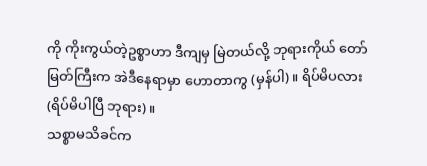ကို ကိုးကွယ်တဲ့ဥစ္စာဟာ ဒီကျမှ မြဲတယ်လို့ ဘုရားကိုယ် တော်မြတ်ကြီးက အဲဒီနေရာမှာ ဟောတာကွ (မှန်ပါ)။ ရိပ်မိပလား (ရိပ်မိပါပြီ ဘုရား)။
သစ္စာမသိခင်က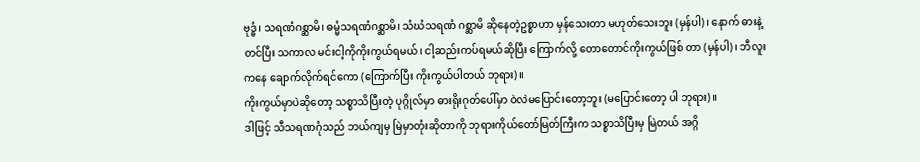ဗုဒ္ဓံ၊ သရဏံဂစ္ဆာမိ၊ ဓမ္မံသရဏံဂစ္ဆာမိ၊ သံဃံသရဏံ ဂစ္ဆာမိ ဆိုနေတဲ့ဥစ္စာဟာ မှန်သေးတာ မဟုတ်သေးဘူး (မှန်ပါ)၊ နောက် ဓားနဲ့တင်ပြီး သကာလ မင်းငါ့ကိုကိုးကွယ်ရမယ်၊ ငါ့ဆည်းကပ်ရမယ်ဆိုပြီး ကြောက်လို့ တောတောင်ကိုးကွယ်ဖြစ် တာ (မှန်ပါ)၊ ဘီလူးကနေ ချောက်လိုက်ရင်ကော (ကြောက်ပြီး ကိုးကွယ်ပါတယ် ဘုရား)။
ကိုးကွယ်မှာပဲဆိုတော့ သစ္စာသိပြီးတဲ့ ပုဂ္ဂိုလ်မှာ ဓားရိုးဂုတ်ပေါ်မှာ ဝဲလဲမပြောင်းတော့ဘူး (မပြောင်းတော့ ပါ ဘုရား)။
ဒါဖြင့် သီသရဏဂုံသည် ဘယ်ကျမှ မြဲမှာတုံးဆိုတာကို ဘုရားကိုယ်တော်မြတ်ကြီးက သစ္စာသိပြီးမှ မြဲတယ် အဂ္ဂိ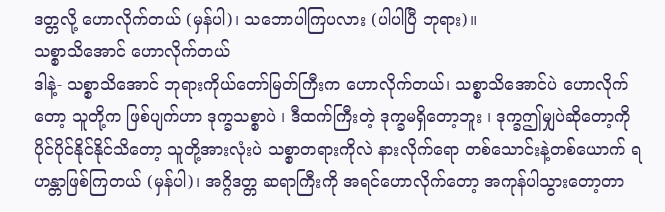ဒတ္တလို့ ဟောလိုက်တယ် (မှန်ပါ)၊ သဘောပါကြပလား (ပါပါပြီ ဘုရား)။
သစ္စာသိအောင် ဟောလိုက်တယ်
ဒါနဲ့- သစ္စာသိအောင် ဘုရားကိုယ်တော်မြတ်ကြီးက ဟောလိုက်တယ်၊ သစ္စာသိအောင်ပဲ ဟောလိုက်တော့ သူတို့က ဖြစ်ပျက်ဟာ ဒုက္ခသစ္စာပဲ ၊ ဒီထက်ကြီးတဲ့ ဒုက္ခမရှိတော့ဘူး ၊ ဒုက္ခဤမျှပဲဆိုတော့ကို ပိုင်ပိုင်နိုင်နိုင်သိတော့ သူတို့အားလုံးပဲ သစ္စာတရားကိုလဲ နားလိုက်ရော တစ်သောင်းနဲ့တစ်ယောက် ရဟန္တာဖြစ်ကြတယ် (မှန်ပါ)၊ အဂ္ဂိဒတ္တ ဆရာကြီးကို အရင်ဟောလိုက်တော့ အကုန်ပါသွားတော့တာ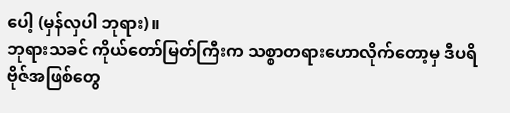ပေါ့ (မှန်လှပါ ဘုရား)။
ဘုရားသခင် ကိုယ်တော်မြတ်ကြီးက သစ္စာတရားဟောလိုက်တော့မှ ဒီပရိဗိုဇ်အဖြစ်တွေ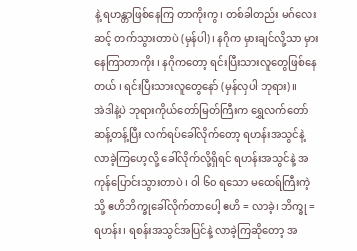နဲ့ ရဟန္တာဖြစ်နေကြ တာကိုးကွ၊ တစ်ခါတည်း မဂ်လေးဆင့် တက်သွားတာပဲ (မှန်ပါ)၊ နဂိုက မှားချင်လို့သာ မှားနေကြာတာကိုး ၊ နဂိုကတော့ ရင်းပြီးသားလူတွေဖြစ်နေတယ် ၊ ရင်းပြီးသားလူတွေနော် (မှန်လှပါ ဘုရား)။
အဲဒါနဲ့ပဲ ဘုရားကိုယ်တော်မြတ်ကြီးက ရွှေလက်တော် ဆန့်တန့်ပြီး လက်ရပ်ခေါ်လိုက်တော့ ရဟန်းအသွင်နဲ့ လာခဲ့ကြဟေ့လို့ ခေါ်လိုက်လို့ရှိရင် ရဟန်းအသွင်နဲ့ အကုန်ပြောင်းသွားတာပဲ ၊ ဝါ ၆၀ ရသော မထေရ်ကြီးကဲ့သို့ ဧဟိဘိက္ခုခေါ်လိုက်တာပေါ့ ဧဟိ = လာခဲ့၊ ဘိက္ခု = ရဟန်း၊ ရစန်းအသွင်အပြင်နဲ့ လာခဲ့ကြဆိုတော့ အ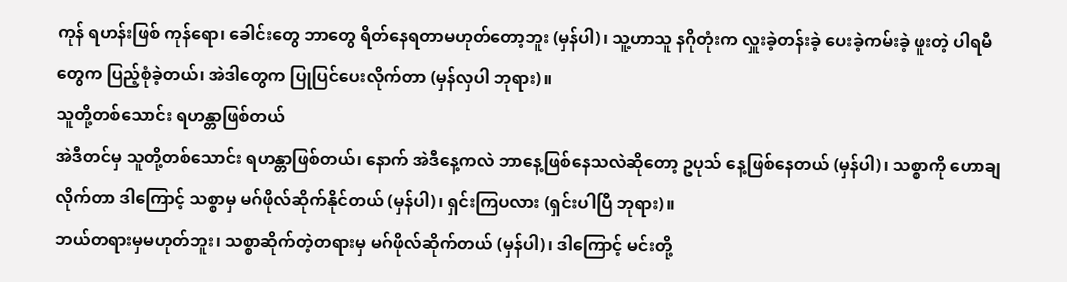ကုန် ရဟန်းဖြစ် ကုန်ရော၊ ခေါင်းတွေ ဘာတွေ ရိတ်နေရတာမဟုတ်တော့ဘူး (မှန်ပါ)၊ သူ့ဟာသူ နဂိုတုံးက လှူးခဲ့တန်းခဲ့ ပေးခဲ့ကမ်းခဲ့ ဖူးတဲ့ ပါရမီတွေက ပြည့်စုံခဲ့တယ်၊ အဲဒါတွေက ပြုပြင်ပေးလိုက်တာ (မှန်လှပါ ဘုရား)။
သူတို့တစ်သောင်း ရဟန္တာဖြစ်တယ်
အဲဒီတင်မှ သူတို့တစ်သောင်း ရဟန္တာဖြစ်တယ်၊ နောက် အဲဒီနေ့ကလဲ ဘာနေ့ဖြစ်နေသလဲဆိုတော့ ဥပုသ် နေ့ဖြစ်နေတယ် (မှန်ပါ)၊ သစ္စာကို ဟောချလိုက်တာ ဒါကြောင့် သစ္စာမှ မဂ်ဖိုလ်ဆိုက်နိုင်တယ် (မှန်ပါ)၊ ရှင်းကြပလား (ရှင်းပါပြီ ဘုရား)။
ဘယ်တရားမှမဟုတ်ဘူး၊ သစ္စာဆိုက်တဲ့တရားမှ မဂ်ဖိုလ်ဆိုက်တယ် (မှန်ပါ)၊ ဒါကြောင့် မင်းတို့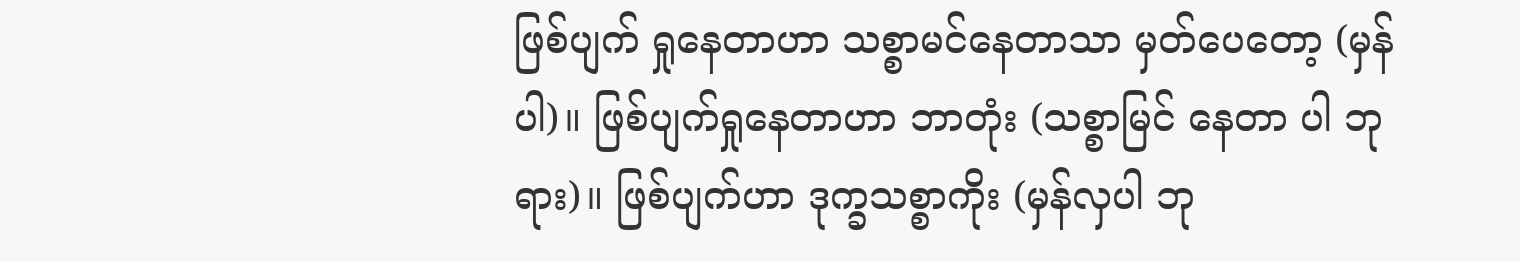ဖြစ်ပျက် ရှုနေတာဟာ သစ္စာမင်နေတာသာ မှတ်ပေတော့ (မှန်ပါ)။ ဖြစ်ပျက်ရှုနေတာဟာ ဘာတုံး (သစ္စာမြင် နေတာ ပါ ဘုရား)။ ဖြစ်ပျက်ဟာ ဒုက္ခသစ္စာကိုး (မှန်လှပါ ဘု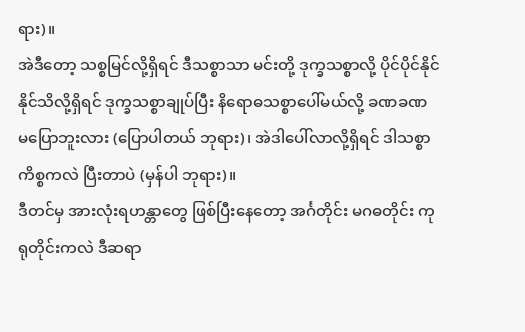ရား)။
အဲဒီတော့ သစ္စမြင်လို့ရှိရင် ဒီသစ္စာသာ မင်းတို့ ဒုက္ခသစ္စာလို့ ပိုင်ပိုင်နိုင်နိုင်သိလို့ရှိရင် ဒုက္ခသစ္စာချုပ်ပြီး နိရောဓသစ္စာပေါ်မယ်လို့ ခဏခဏ မပြောဘူးလား (ပြောပါတယ် ဘုရား)၊ အဲဒါပေါ်လာလို့ရှိရင် ဒါသစ္စာ ကိစ္စကလဲ ပြီးတာပဲ (မှန်ပါ ဘုရား)။
ဒီတင်မှ အားလုံးရဟန္တာတွေ ဖြစ်ပြီးနေတော့ အင်္ဂတိုင်း မဂဓတိုင်း ကုရုတိုင်းကလဲ ဒီဆရာ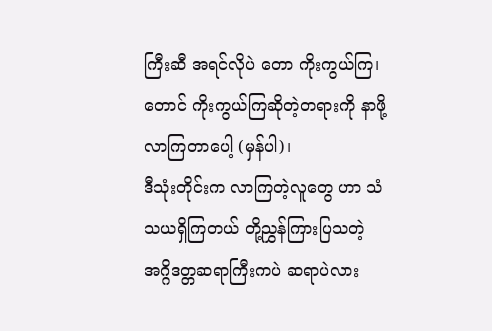ကြီးဆီ အရင်လိုပဲ တော ကိုးကွယ်ကြ၊ တောင် ကိုးကွယ်ကြဆိုတဲ့တရားကို နာဖို့ လာကြတာပေါ့ (မှန်ပါ)၊
ဒီသုံးတိုင်းက လာကြတဲ့လူတွေ ဟာ သံသယရှိကြတယ် တို့ညွှန်ကြားပြသတဲ့ အဂ္ဂိဒတ္တဆရာကြီးကပဲ ဆရာပဲလား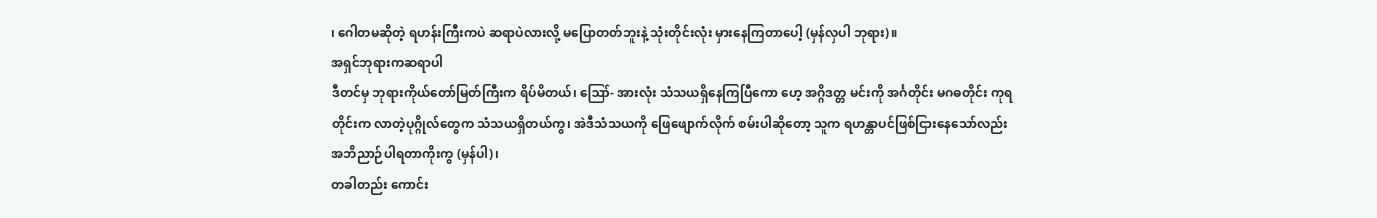၊ ဂေါတမဆိုတဲ့ ရဟန်းကြီးကပဲ ဆရာပဲလားလို့ မပြောတတ်ဘူးနဲ့ သုံးတိုင်းလုံး မှားနေကြတာပေါ့ (မှန်လှပါ ဘုရား)။
အရှင်ဘုရားကဆရာပါ
ဒီတင်မှ ဘုရားကိုယ်တော်မြတ်ကြီးက ရိပ်မိတယ်၊ ဪ- အားလုံး သံသယရှိနေကြပြီကော ဟေ့ အဂ္ဂိဒတ္တ မင်းကို အင်္ဂတိုင်း မဂဓတိုင်း ကုရတိုင်းက လာတဲ့ပုဂ္ဂိုလ်တွေက သံသယရှိတယ်ကွ၊ အဲဒီသံသယကို ဖြေဖျောက်လိုက် စမ်းပါဆိုတော့ သူက ရဟန္တာပင်ဖြစ်ငြားနေသော်လည်း အဘိညာဉ်ပါရတာကိုးကွ (မှန်ပါ)၊
တခါတည်း ကောင်း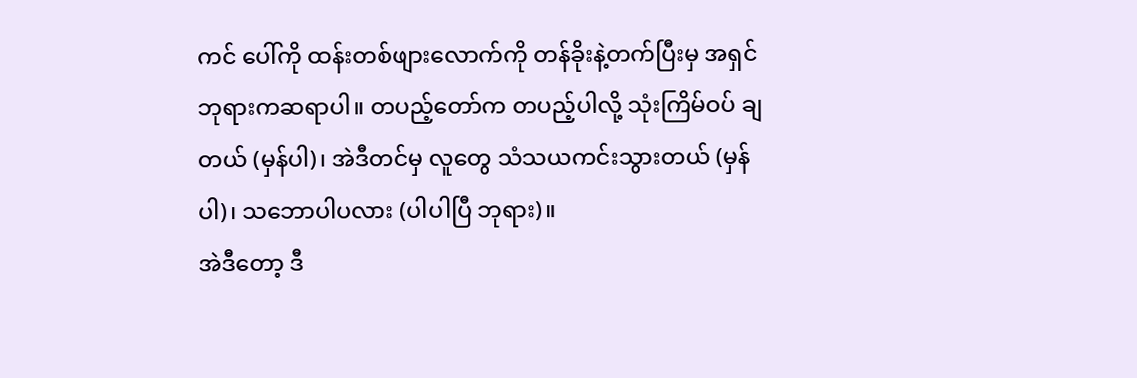ကင် ပေါ်ကို ထန်းတစ်ဖျားလောက်ကို တန်ခိုးနဲ့တက်ပြီးမှ အရှင်ဘုရားကဆရာပါ။ တပည့်တော်က တပည့်ပါလို့ သုံးကြိမ်ဝပ် ချတယ် (မှန်ပါ)၊ အဲဒီတင်မှ လူတွေ သံသယကင်းသွားတယ် (မှန်ပါ)၊ သဘောပါပလား (ပါပါပြီ ဘုရား)။
အဲဒီတော့ ဒီ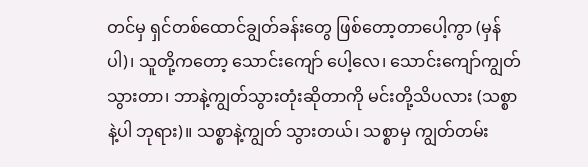တင်မှ ရှင်တစ်ထောင်ချွတ်ခန်းတွေ ဖြစ်တော့တာပေါ့ကွာ (မှန်ပါ)၊ သူတို့ကတော့ သောင်းကျော် ပေါ့လေ၊ သောင်းကျော်ကျွတ်သွားတာ၊ ဘာနဲ့ကျွတ်သွားတုံးဆိုတာကို မင်းတို့သိပလား (သစ္စာနဲ့ပါ ဘုရား)။ သစ္စာနဲ့ကျွတ် သွားတယ်၊ သစ္စာမှ ကျွတ်တမ်း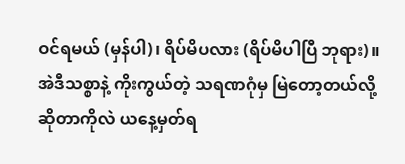ဝင်ရမယ် (မှန်ပါ)၊ ရိပ်မိပလား (ရိပ်မိပါပြီ ဘုရား)။
အဲဒီသစ္စာနဲ့ ကိုးကွယ်တဲ့ သရဏဂုံမှ မြဲတော့တယ်လို့ဆိုတာကိုလဲ ယနေ့မှတ်ရ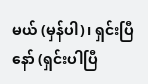မယ် (မှန်ပါ)၊ ရှင်းပြီနော် (ရှင်းပါပြီ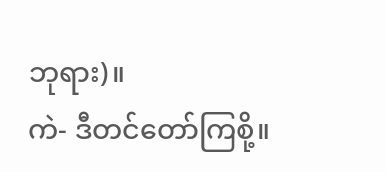ဘုရား)။
ကဲ- ဒီတင်တော်ကြစို့။